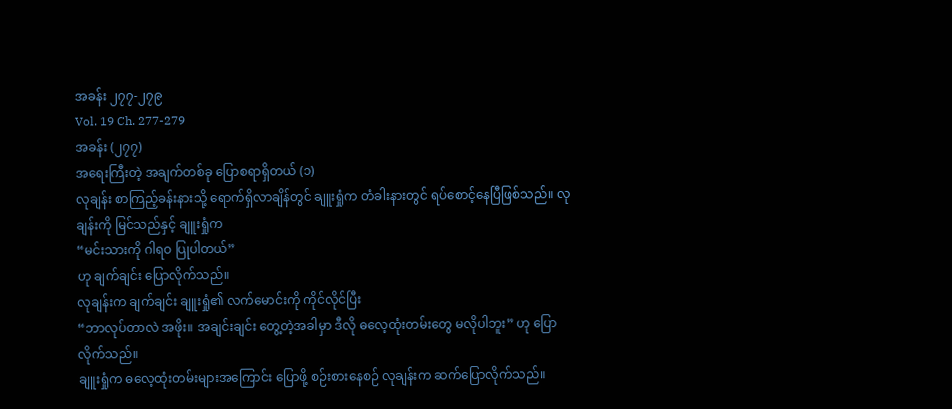အခန်း ၂၇၇-၂၇၉
Vol. 19 Ch. 277-279
အခန်း (၂၇၇)
အရေးကြီးတဲ့ အချက်တစ်ခု ပြောစရာရှိတယ် (၁)
လုချန်း စာကြည့်ခန်းနားသို့ ရောက်ရှိလာချိန်တွင် ချူးရှုံက တံခါးနားတွင် ရပ်စောင့်နေပြီဖြစ်သည်။ လုချန်းကို မြင်သည်နှင့် ချူးရှုံက
“မင်းသားကို ဂါရဝ ပြုပါတယ်”
ဟု ချက်ချင်း ပြောလိုက်သည်။
လုချန်းက ချက်ချင်း ချူးရှုံ၏ လက်မောင်းကို ကိုင်လိုင်ပြီး
“ဘာလုပ်တာလဲ အဖိုး။ အချင်းချင်း တွေ့တဲ့အခါမှာ ဒီလို ဓလေ့ထုံးတမ်းတွေ မလိုပါဘူး” ဟု ပြောလိုက်သည်။
ချူးရှုံက ဓလေ့ထုံးတမ်းများအကြောင်း ပြောဖို့ စဉ်းစားနေစဉ် လုချန်းက ဆက်ပြောလိုက်သည်။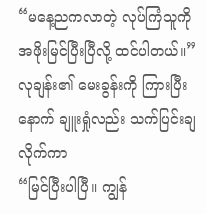“မနေ့ညကလာတဲ့ လုပ်ကြံသူကို အဖိုးမြင်ပြီးပြီလို့ ထင်ပါတယ်။”
လုချန်း၏ မေးခွန်းကို ကြားပြီးနောက် ချူးရှုံလည်း သက်ပြင်းချလိုက်ကာ
“မြင်ပြီးပါပြီ။ ကျွန်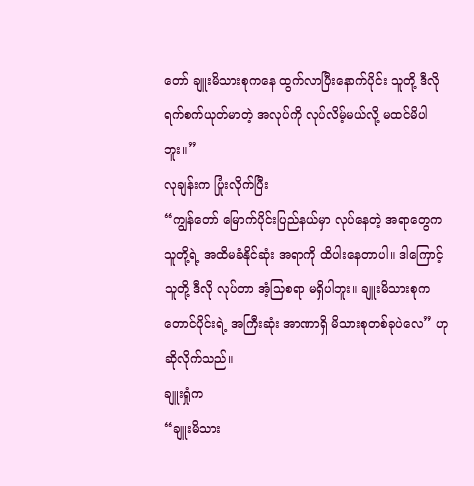တော် ချူးမိသားစုကနေ ထွက်လာပြီးနောက်ပိုင်း သူတို့ ဒီလို ရက်စက်ယုတ်မာတဲ့ အလုပ်ကို လုပ်လိမ့်မယ်လို့ မထင်မိပါဘူး။”
လုချန်းက ပြုံးလိုက်ပြီး
“ကျွန်တော် မြောက်ပိုင်းပြည်နယ်မှာ လုပ်နေတဲ့ အရာတွေက သူတို့ရဲ့ အထိမခံနိုင်ဆုံး အရာကို ထိပါးနေတာပါ။ ဒါကြောင့် သူတို့ ဒီလို လုပ်တာ အံ့သြစရာ မရှိပါဘူး။ ချူးမိသားစုက တောင်ပိုင်းရဲ့ အကြီးဆုံး အာဏာရှိ မိသားစုတစ်ခုပဲလေ” ဟု ဆိုလိုက်သည်။
ချူးရှုံက
“ချူးမိသား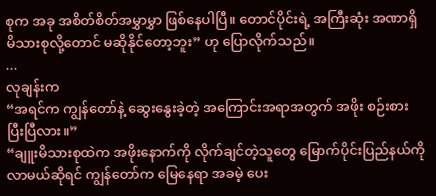စုက အခု အစိတ်စိတ်အမွှာမွှာ ဖြစ်နေပါပြီ။ တောင်ပိုင်းရဲ့ အကြီးဆုံး အဏာရှိ မိသားစုလို့တောင် မဆိုနိုင်တော့ဘူး” ဟု ပြောလိုက်သည်။
...
လုချန်းက
“အရင်က ကျွန်တော်နဲ့ ဆွေးနွေးခဲ့တဲ့ အကြောင်းအရာအတွက် အဖိုး စဉ်းစားပြီးပြီလား။”
“ချူးမိသားစုထဲက အဖိုးနောက်ကို လိုက်ချင်တဲ့သူတွေ မြောက်ပိုင်းပြည်နယ်ကို လာမယ်ဆိုရင် ကျွန်တော်က မြေနေရာ အခမဲ့ ပေး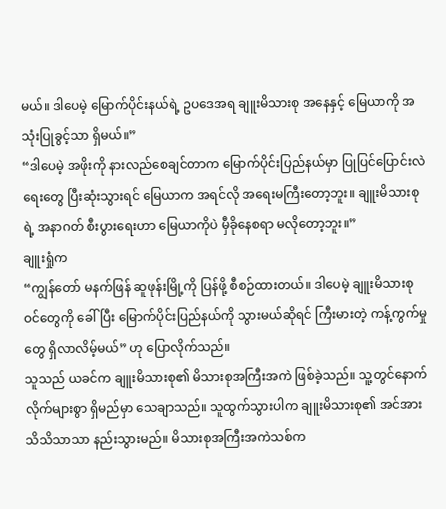မယ်။ ဒါပေမဲ့ မြောက်ပိုင်းနယ်ရဲ့ ဥပဒေအရ ချူးမိသားစု အနေနှင့် မြေယာကို အသုံးပြုခွင့်သာ ရှိမယ်။”
“ဒါပေမဲ့ အဖိုးကို နားလည်စေချင်တာက မြောက်ပိုင်းပြည်နယ်မှာ ပြုပြင်ပြောင်းလဲရေးတွေ ပြီးဆုံးသွားရင် မြေယာက အရင်လို အရေးမကြီးတော့ဘူး။ ချူးမိသားစုရဲ့ အနာဂတ် စီးပွားရေးဟာ မြေယာကိုပဲ မှီခိုနေစရာ မလိုတော့ဘူး။”
ချူးရှုံက
“ကျွန်တော် မနက်ဖြန် ဆူဖုန်းမြို့ကို ပြန်ဖို့ စီစဉ်ထားတယ်။ ဒါပေမဲ့ ချူးမိသားစုဝင်တွေကို ခေါ်ပြီး မြောက်ပိုင်းပြည်နယ်ကို သွားမယ်ဆိုရင် ကြီးမားတဲ့ ကန့်ကွက်မှုတွေ ရှိလာလိမ့်မယ်” ဟု ပြောလိုက်သည်။
သူသည် ယခင်က ချူးမိသားစု၏ မိသားစုအကြီးအကဲ ဖြစ်ခဲ့သည်။ သူ့တွင်နောက်လိုက်များစွာ ရှိမည်မှာ သေချာသည်။ သူထွက်သွားပါက ချူးမိသားစု၏ အင်အား သိသိသာသာ နည်းသွားမည်။ မိသားစုအကြီးအကဲသစ်က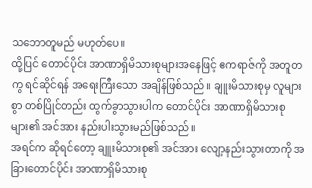သဘောတူမည် မဟုတ်ပေ။
ထို့ပြင် တောင်ပိုင်း အာဏာရှိမိသားစုများအနေဖြင့် ဧကရာဇ်ကို အတူတကွ ရင်ဆိုင်ရန် အရေးကြီးသော အချိန်ဖြစ်သည်။ ချူးမိသားစုမှ လူများစွာ တစ်ပြိုင်တည်း ထွက်ခွာသွားပါက တောင်ပိုင်း အာဏာရှိမိသားစုများ၏ အင်အား နည်းပါးသွားမည်ဖြစ်သည်။
အရင်က ဆိုရင်တော့ ချူးမိသားစု၏ အင်အား လျော့နည်းသွားတာကို အခြားတောင်ပိုင်း အာဏာရှိမိသားစု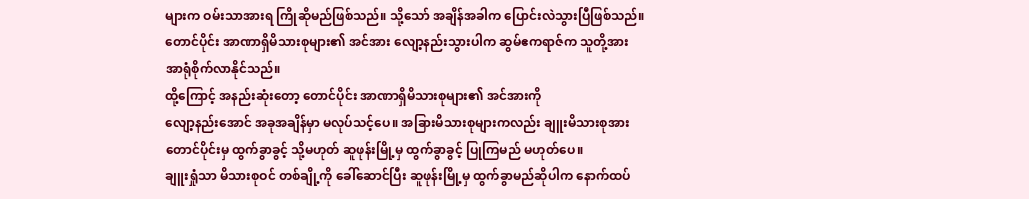များက ဝမ်းသာအားရ ကြိုဆိုမည်ဖြစ်သည်။ သို့သော် အချိန်အခါက ပြောင်းလဲသွားပြီဖြစ်သည်။ တောင်ပိုင်း အာဏာရှိမိသားစုများ၏ အင်အား လျော့နည်းသွားပါက ဆွမ်ဧကရာဇ်က သူတို့အား အာရုံစိုက်လာနိုင်သည်။
ထို့ကြောင့် အနည်းဆုံးတော့ တောင်ပိုင်း အာဏာရှိမိသားစုများ၏ အင်အားကို
လျော့နည်းအောင် အခုအချိန်မှာ မလုပ်သင့်ပေ။ အခြားမိသားစုများကလည်း ချူးမိသားစုအား တောင်ပိုင်းမှ ထွက်ခွာခွင့် သို့မဟုတ် ဆူဖုန်းမြို့မှ ထွက်ခွာခွင့် ပြုကြမည် မဟုတ်ပေ။
ချူးရှုံသာ မိသားစုဝင် တစ်ချို့ကို ခေါ်ဆောင်ပြီး ဆူဖုန်းမြို့မှ ထွက်ခွာမည်ဆိုပါက နောက်ထပ်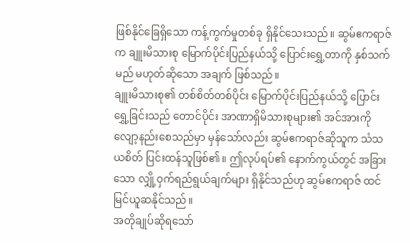ဖြစ်နိုင်ခြေရှိသော ကန့်ကွက်မှုတစ်ခု ရှိနိုင်သေးသည်။ ဆွမ်ဧကရာဇ်က ချူးမိသားစု မြောက်ပိုင်းပြည်နယ်သို့ ပြောင်းရွှေ့တာကို နှစ်သက်မည် မဟုတ်ဆိုသော အချက် ဖြစ်သည်။
ချူးမိသားစု၏ တစ်စိတ်တစ်ပိုင်း မြောက်ပိုင်းပြည်နယ်သို့ ပြောင်းရွှေ့ခြင်းသည် တောင်ပိုင်း အာဏာရှိမိသားစုများ၏ အင်အားကို လျော့နည်းစေသည်မှာ မှန်သော်လည်း ဆွမ်ဧကရာဇ်ဆိုသူက သံသယစိတ် ပြင်းထန်သူဖြစ်၏။ ဤလုပ်ရပ်၏ နောက်ကွယ်တွင် အခြားသော လျှို့ဝှက်ရည်ရွယ်ချက်များ ရှိနိုင်သည်ဟု ဆွမ်ဧကရာဇ် ထင်မြင်ယူဆနိုင်သည်။
အတိုချုပ်ဆိုရသော်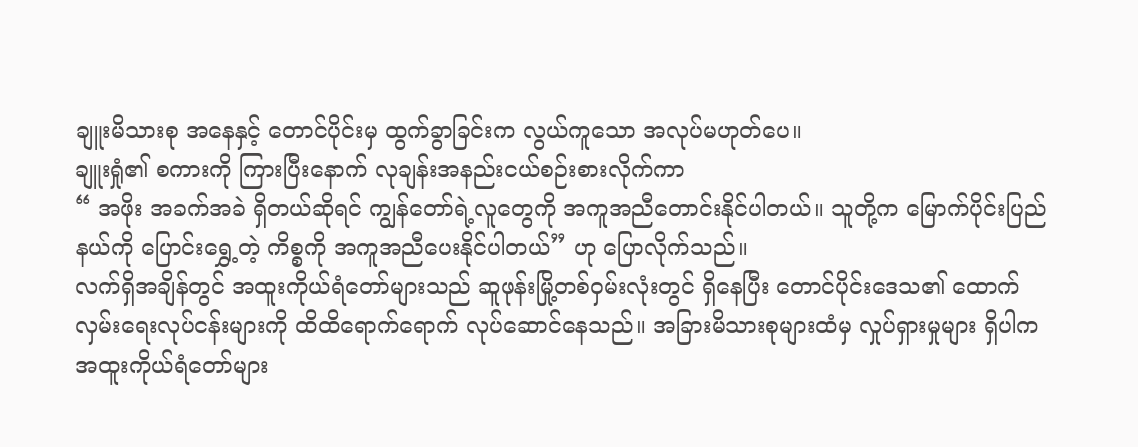ချူးမိသားစု အနေနှင့် တောင်ပိုင်းမှ ထွက်ခွာခြင်းက လွယ်ကူသော အလုပ်မဟုတ်ပေ။
ချူးရှုံ၏ စကားကို ကြားပြီးနောက် လုချန်းအနည်းငယ်စဉ်းစားလိုက်ကာ
“ အဖိုး အခက်အခဲ ရှိတယ်ဆိုရင် ကျွန်တော်ရဲ့လူတွေကို အကူအညီတောင်းနိုင်ပါတယ်။ သူတို့က မြောက်ပိုင်းပြည်နယ်ကို ပြောင်းရွှေ့တဲ့ ကိစ္စကို အကူအညီပေးနိုင်ပါတယ်” ဟု ပြောလိုက်သည်။
လက်ရှိအချိန်တွင် အထူးကိုယ်ရံတော်များသည် ဆူဖုန်းမြို့တစ်ဝှမ်းလုံးတွင် ရှိနေပြီး တောင်ပိုင်းဒေသ၏ ထောက်လှမ်းရေးလုပ်ငန်းများကို ထိထိရောက်ရောက် လုပ်ဆောင်နေသည်။ အခြားမိသားစုများထံမှ လှုပ်ရှားမှုများ ရှိပါက အထူးကိုယ်ရံတော်များ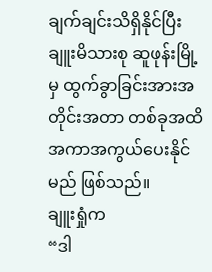ချက်ချင်းသိရှိနိုင်ပြီး ချူးမိသားစု ဆူဖုန်းမြို့မှ ထွက်ခွာခြင်းအားအတိုင်းအတာ တစ်ခုအထိ အကာအကွယ်ပေးနိုင်မည် ဖြစ်သည်။
ချူးရှုံက
“ဒါ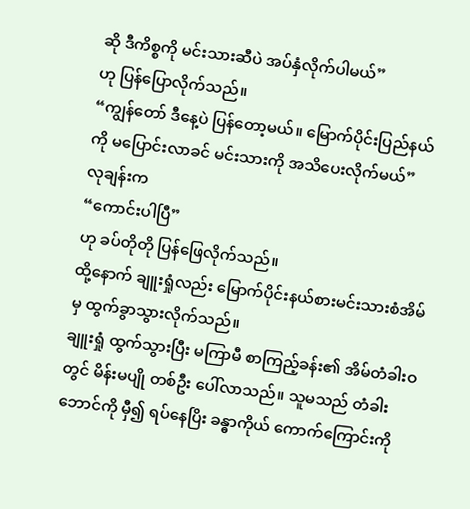ဆို ဒီကိစ္စကို မင်းသားဆီပဲ အပ်နှံလိုက်ပါမယ်”
ဟု ပြန်ပြောလိုက်သည်။
“ကျွန်တော် ဒီနေ့ပဲ ပြန်တော့မယ်။ မြောက်ပိုင်းပြည်နယ်ကို မပြောင်းလာခင် မင်းသားကို အသိပေးလိုက်မယ်”
လုချန်းက
“ကောင်းပါပြီ”
ဟု ခပ်တိုတို ပြန်ဖြေလိုက်သည်။
ထို့နောက် ချူးရှုံလည်း မြောက်ပိုင်းနယ်စားမင်းသားစံအိမ်မှ ထွက်ခွာသွားလိုက်သည်။
ချူးရှုံ ထွက်သွားပြီး မကြာမီ စာကြည့်ခန်း၏ အိမ်တံခါးဝတွင် မိန်းမပျို တစ်ဦး ပေါ်လာသည်။ သူမသည် တံခါးဘောင်ကို မှီ၍ ရပ်နေပြိး ခန္ဓာကိုယ် ကောက်ကြောင်းကို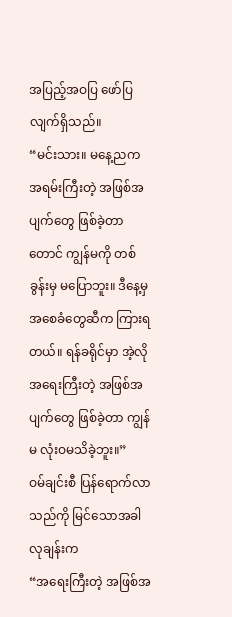အပြည့်အဝပြ ဖော်ပြလျက်ရှိသည်။
“မင်းသား။ မနေ့ညက အရမ်းကြီးတဲ့ အဖြစ်အပျက်တွေ ဖြစ်ခဲ့တာတောင် ကျွန်မကို တစ်ခွန်းမှ မပြောဘူး။ ဒီနေ့မှ အစေခံတွေဆီက ကြားရတယ်။ ရန်ခရိုင်မှာ အဲ့လိုအရေးကြီးတဲ့ အဖြစ်အပျက်တွေ ဖြစ်ခဲ့တာ ကျွန်မ လုံးဝမသိခဲ့ဘူး။”
ဝမ်ချင်းစီ ပြန်ရောက်လာသည်ကို မြင်သောအခါ လုချန်းက
“အရေးကြီးတဲ့ အဖြစ်အ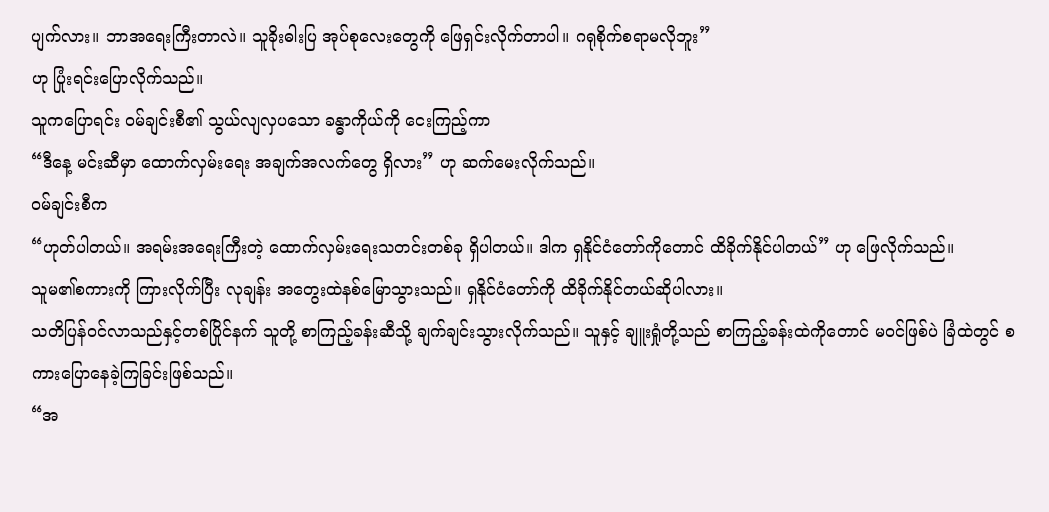ပျက်လား။ ဘာအရေးကြီးတာလဲ။ သူခိုးဓါးပြ အုပ်စုလေးတွေကို ဖြေရှင်းလိုက်တာပါ။ ဂရုစိုက်စရာမလိုဘူး”
ဟု ပြုံးရင်းပြောလိုက်သည်။
သူကပြောရင်း ဝမ်ချင်းစီ၏ သွယ်လျလှပသော ခန္ဓာကိုယ်ကို ငေးကြည့်ကာ
“ဒီနေ့ မင်းဆီမှာ ထောက်လှမ်းရေး အချက်အလက်တွေ ရှိလား” ဟု ဆက်မေးလိုက်သည်။
ဝမ်ချင်းစီက
“ဟုတ်ပါတယ်။ အရမ်းအရေးကြီးတဲ့ ထောက်လှမ်းရေးသတင်းတစ်ခု ရှိပါတယ်။ ဒါက ရှနိုင်ငံတော်ကိုတောင် ထိခိုက်နိုင်ပါတယ်” ဟု ဖြေလိုက်သည်။
သူမ၏စကားကို ကြားလိုက်ပြီး လုချန်း အတွေးထဲနစ်မြောသွားသည်။ ရှနိုင်ငံတော်ကို ထိခိုက်နိုင်တယ်ဆိုပါလား။
သတိပြန်ဝင်လာသည်နှင့်တစ်ပြိုင်နက် သူတို့ စာကြည့်ခန်းဆီသို့ ချက်ချင်းသွားလိုက်သည်။ သူနှင့် ချူးရှုံတို့သည် စာကြည့်ခန်းထဲကိုတောင် မဝင်ဖြစ်ပဲ ခြံထဲတွင် စကားပြောနေခဲ့ကြခြင်းဖြစ်သည်။
“အ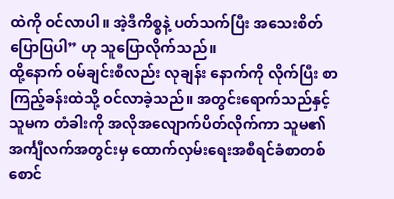ထဲကို ဝင်လာပါ။ အဲ့ဒီကိစ္စနဲ့ ပတ်သက်ပြီး အသေးစိတ်ပြောပြပါ” ဟု သူပြောလိုက်သည်။
ထို့နောက် ဝမ်ချင်းစီလည်း လုချန်း နောက်ကို လိုက်ပြီး စာကြည့်ခန်းထဲသို့ ဝင်လာခဲ့သည်။ အတွင်းရောက်သည်နှင့် သူမက တံခါးကို အလိုအလျောက်ပိတ်လိုက်ကာ သူမ၏ အင်္ကျီလက်အတွင်းမှ ထောက်လှမ်းရေးအစီရင်ခံစာတစ်စောင်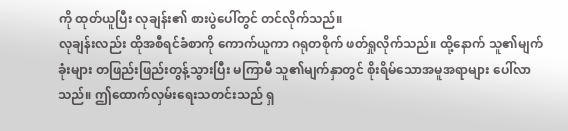ကို ထုတ်ယူပြီး လုချန်း၏ စားပွဲပေါ်တွင် တင်လိုက်သည်။
လုချန်းလည်း ထိုအစီရင်ခံစာကို ကောက်ယူကာ ဂရုတစိုက် ဖတ်ရှုလိုက်သည်။ ထို့နောက် သူ၏မျက်ခုံးများ တဖြည်းဖြည်းတွန့်သွားပြီး မကြာမီ သူ၏မျက်နှာတွင် စိုးရိမ်သောအမူအရာများ ပေါ်လာသည်။ ဤထောက်လှမ်းရေးသတင်းသည် ရှ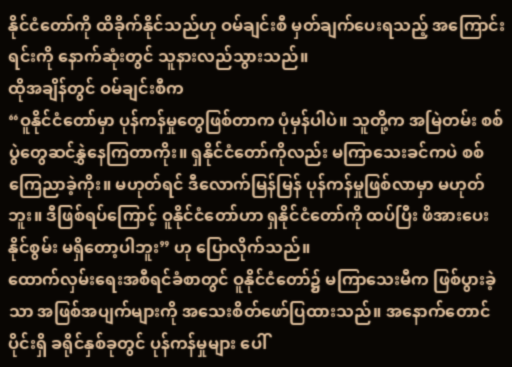နိုင်ငံတော်ကို ထိခိုက်နိုင်သည်ဟု ဝမ်ချင်းစီ မှတ်ချက်ပေးရသည့် အကြောင်းရင်းကို နောက်ဆုံးတွင် သူနားလည်သွားသည်။
ထိုအချိန်တွင် ဝမ်ချင်းစီက
“ဝူနိုင်ငံတော်မှာ ပုန်ကန်မှုတွေဖြစ်တာက ပုံမှန်ပါပဲ။ သူတို့က အမြဲတမ်း စစ်ပွဲတွေဆင်နွှဲနေကြတာကိုး။ ရှနိုင်ငံတော်ကိုလည်း မကြာသေးခင်ကပဲ စစ်ကြေညာခဲ့ကိုး။ မဟုတ်ရင် ဒီလောက်မြန်မြန် ပုန်ကန်မှုဖြစ်လာမှာ မဟုတ်ဘူး။ ဒီဖြစ်ရပ်ကြောင့် ဝူနိုင်ငံတော်ဟာ ရှနိုင်ငံတော်ကို ထပ်ပြီး ဖိအားပေးနိုင်စွမ်း မရှိတော့ပါဘူး” ဟု ပြောလိုက်သည်။
ထောက်လှမ်းရေးအစီရင်ခံစာတွင် ဝူနိုင်ငံတော်၌ မကြာသေးမီက ဖြစ်ပွားခဲ့သာ အဖြစ်အပျက်များကို အသေးစိတ်ဖော်ပြထားသည်။ အနောက်တောင်ပိုင်းရှိ ခရိုင်နှစ်ခုတွင် ပုန်ကန်မှုများ ပေါ်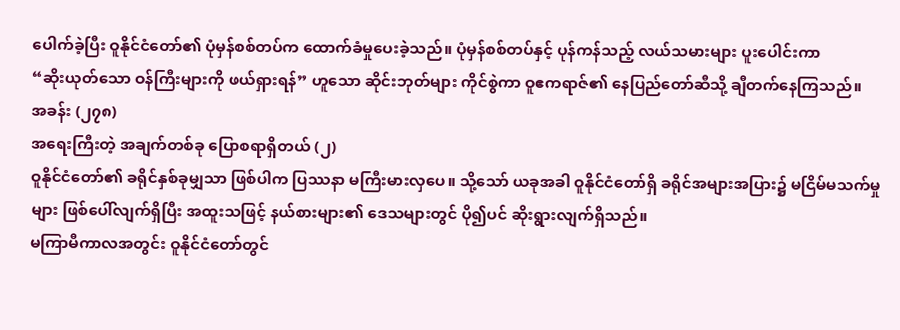ပေါက်ခဲ့ပြီး ဝူနိုင်ငံတော်၏ ပုံမှန်စစ်တပ်က ထောက်ခံမှုပေးခဲ့သည်။ ပုံမှန်စစ်တပ်နှင့် ပုန်ကန်သည့် လယ်သမားများ ပူးပေါင်းကာ
“ဆိုးယုတ်သော ဝန်ကြီးများကို ဖယ်ရှားရန်” ဟူသော ဆိုင်းဘုတ်များ ကိုင်စွဲကာ ဝူဧကရာဇ်၏ နေပြည်တော်ဆီသို့ ချီတက်နေကြသည်။
အခန်း (၂၇၈)
အရေးကြီးတဲ့ အချက်တစ်ခု ပြောစရာရှိတယ် (၂)
ဝူနိုင်ငံတော်၏ ခရိုင်နှစ်ခုမျှသာ ဖြစ်ပါက ပြဿနာ မကြီးမားလှပေ။ သို့သော် ယခုအခါ ဝူနိုင်ငံတော်ရှိ ခရိုင်အများအပြား၌ မငြိမ်မသက်မှုများ ဖြစ်ပေါ်လျက်ရှိပြီး အထူးသဖြင့် နယ်စားများ၏ ဒေသများတွင် ပို၍ပင် ဆိုးရွားလျက်ရှိသည်။
မကြာမီကာလအတွင်း ဝူနိုင်ငံတော်တွင်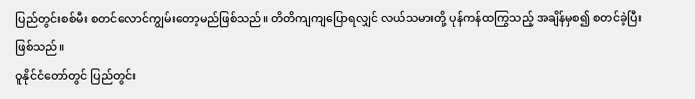ပြည်တွင်းစစ်မီး စတင်လောင်ကျွမ်းတော့မည်ဖြစ်သည်။ တိတိကျကျပြောရလျှင် လယ်သမားတို့ ပုန်ကန်ထကြွသည့် အချိန်မှစ၍ စတင်ခဲ့ပြီးဖြစ်သည်။
ဝူနိုင်ငံတော်တွင် ပြည်တွင်း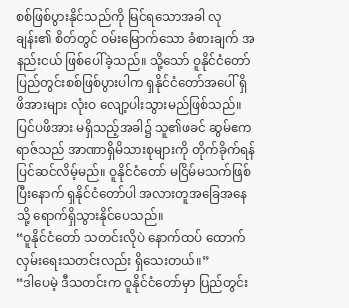စစ်ဖြစ်ပွားနိုင်သည်ကို မြင်ရသောအခါ လုချန်း၏ စိတ်တွင် ဝမ်းမြောက်သော ခံစားချက် အနည်းငယ် ဖြစ်ပေါ်ခဲ့သည်။ သို့သော် ဝူနိုင်ငံတော် ပြည်တွင်းစစ်ဖြစ်ပွားပါက ရှနိုင်ငံတော်အပေါ် ရှိ ဖိအားများ လုံးဝ လျော့ပါးသွားမည်ဖြစ်သည်။
ပြင်ပဖိအား မရှိသည့်အခါ၌ သူ၏ဖခင် ဆွမ်ဧကရာဇ်သည် အာဏာရှိမိသားစုများကို တိုက်ခိုက်ရန် ပြင်ဆင်လိမ့်မည်။ ဝူနိုင်ငံတော် မငြိမ်မသက်ဖြစ်ပြီးနောက် ရှနိုင်ငံတော်ပါ အလားတူအခြေအနေသို့ ရောက်ရှိသွားနိုင်ပေသည်။
“ဝူနိုင်ငံတော် သတင်းလိုပဲ နောက်ထပ် ထောက်လှမ်းရေးသတင်းလည်း ရှိသေးတယ်။”
“ဒါပေမဲ့ ဒီသတင်းက ဝူနိုင်ငံတော်မှာ ပြည်တွင်း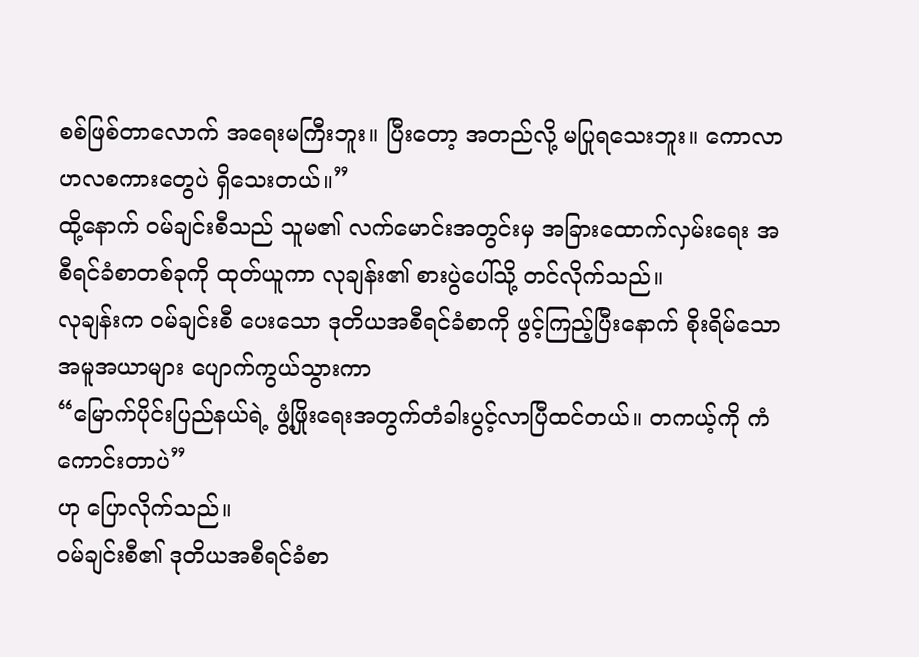စစ်ဖြစ်တာလောက် အရေးမကြီးဘူး။ ပြီးတော့ အတည်လို့ မပြုရသေးဘူး။ ကောလာဟလစကားတွေပဲ ရှိသေးတယ်။”
ထို့နောက် ဝမ်ချင်းစီသည် သူမ၏ လက်မောင်းအတွင်းမှ အခြားထောက်လှမ်းရေး အစီရင်ခံစာတစ်ခုကို ထုတ်ယူကာ လုချန်း၏ စားပွဲပေါ်သို့ တင်လိုက်သည်။
လုချန်းက ဝမ်ချင်းစီ ပေးသော ဒုတိယအစီရင်ခံစာကို ဖွင့်ကြည့်ပြီးနောက် စိုးရိမ်သော အမူအယာများ ပျောက်ကွယ်သွားကာ
“မြောက်ပိုင်းပြည်နယ်ရဲ့ ဖွံ့ဖြိုးရေးအတွက်တံခါးပွင့်လာပြီထင်တယ်။ တကယ့်ကို ကံကောင်းတာပဲ”
ဟု ပြောလိုက်သည်။
ဝမ်ချင်းစီ၏ ဒုတိယအစီရင်ခံစာ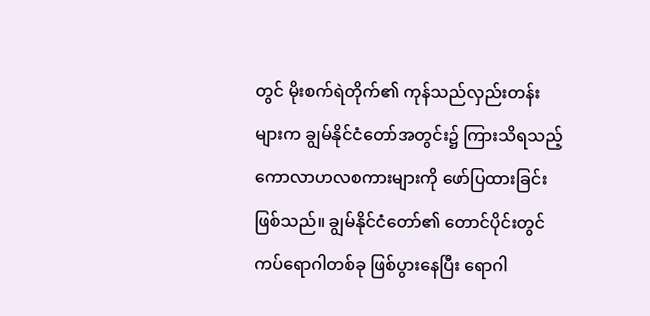တွင် မိုးစက်ရဲတိုက်၏ ကုန်သည်လှည်းတန်းများက ချွမ်နိုင်ငံတော်အတွင်း၌ ကြားသိရသည့် ကောလာဟလစကားများကို ဖော်ပြထားခြင်းဖြစ်သည်။ ချွမ်နိုင်ငံတော်၏ တောင်ပိုင်းတွင် ကပ်ရောဂါတစ်ခု ဖြစ်ပွားနေပြီး ရောဂါ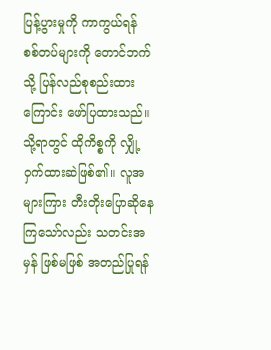ပြန့်ပွားမှုကို ကာကွယ်ရန် စစ်တပ်များကို တောင်ဘက်သို့ ပြန်လည်စုစည်းထားကြောင်း ဖော်ပြထားသည်။
သို့ရာတွင် ထိုကိစ္စကို လျှို့ဝှက်ထားဆဲဖြစ်၏။ လူအများကြား တီးတိုးပြောဆိုနေကြသော်လည်း သတင်းအမှန် ဖြစ်မဖြစ် အတည်ပြုရန်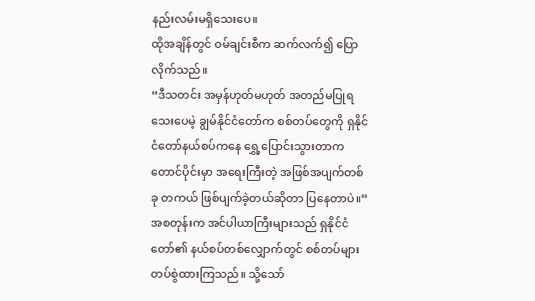နည်းလမ်းမရှိသေးပေ။
ထိုအချိန်တွင် ဝမ်ချင်းစီက ဆက်လက်၍ ပြောလိုက်သည်။
“ဒီသတင်း အမှန်ဟုတ်မဟုတ် အတည်မပြုရသေးပေမဲ့ ချွမ်နိုင်ငံတော်က စစ်တပ်တွေကို ရှနိုင်ငံတော်နယ်စပ်ကနေ ရွှေ့ပြောင်းသွားတာက တောင်ပိုင်းမှာ အရေးကြီးတဲ့ အဖြစ်အပျက်တစ်ခု တကယ် ဖြစ်ပျက်ခဲ့တယ်ဆိုတာ ပြနေတာပဲ။”
အစတုန်းက အင်ပါယာကြီးများသည် ရှနိုင်ငံတော်၏ နယ်စပ်တစ်လျှောက်တွင် စစ်တပ်များ တပ်စွဲထားကြသည်။ သို့သော်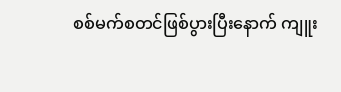စစ်မက်စတင်ဖြစ်ပွားပြီးနောက် ကျူး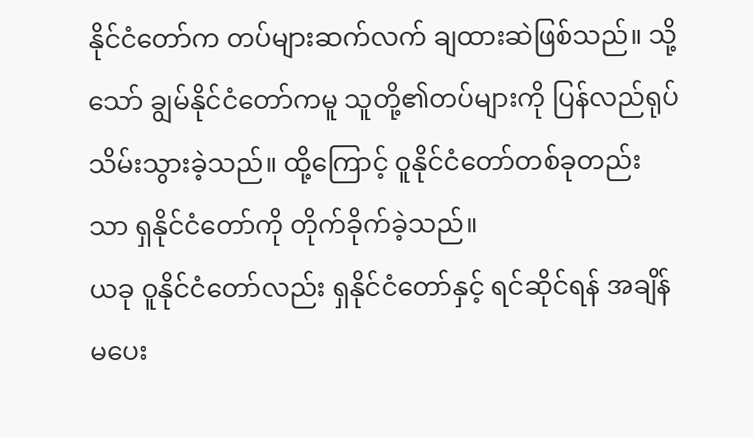နိုင်ငံတော်က တပ်များဆက်လက် ချထားဆဲဖြစ်သည်။ သို့သော် ချွမ်နိုင်ငံတော်ကမူ သူတို့၏တပ်များကို ပြန်လည်ရုပ်သိမ်းသွားခဲ့သည်။ ထို့ကြောင့် ဝူနိုင်ငံတော်တစ်ခုတည်းသာ ရှနိုင်ငံတော်ကို တိုက်ခိုက်ခဲ့သည်။
ယခု ဝူနိုင်ငံတော်လည်း ရှနိုင်ငံတော်နှင့် ရင်ဆိုင်ရန် အချိန်မပေး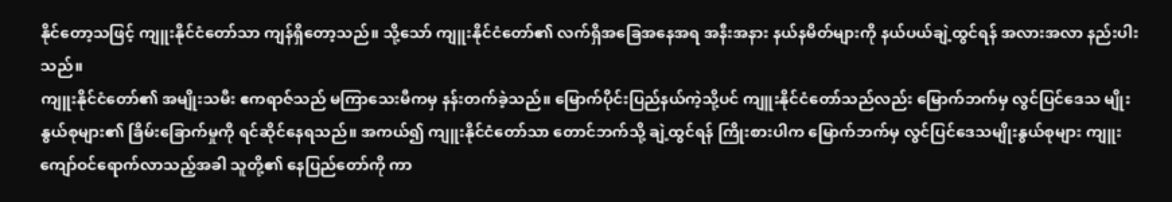နိုင်တော့သဖြင့် ကျူးနိုင်ငံတော်သာ ကျန်ရှိတော့သည်။ သို့သော် ကျူးနိုင်ငံတော်၏ လက်ရှိအခြေအနေအရ အနီးအနား နယ်နမိတ်များကို နယ်ပယ်ချဲ့ထွင်ရန် အလားအလာ နည်းပါးသည်။
ကျူးနိုင်ငံတော်၏ အမျိုးသမီး ဧကရာဇ်သည် မကြာသေးမီကမှ နန်းတက်ခဲ့သည်။ မြောက်ပိုင်းပြည်နယ်ကဲ့သို့ပင် ကျူးနိုင်ငံတော်သည်လည်း မြောက်ဘက်မှ လွင်ပြင်ဒေသ မျိုးနွယ်စုများ၏ ခြိမ်းခြောက်မှုကို ရင်ဆိုင်နေရသည်။ အကယ်၍ ကျူးနိုင်ငံတော်သာ တောင်ဘက်သို့ ချဲ့ထွင်ရန် ကြိုးစားပါက မြောက်ဘက်မှ လွင်ပြင်ဒေသမျိုးနွယ်စုများ ကျူးကျော်ဝင်ရောက်လာသည့်အခါ သူတို့၏ နေပြည်တော်ကို ကာ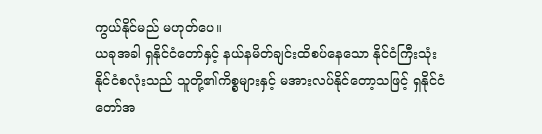ကွယ်နိုင်မည် မဟုတ်ပေ။
ယခုအခါ ရှနိုင်ငံတော်နှင့် နယ်နမိတ်ချင်းထိစပ်နေသော နိုင်ငံကြီးသုံးနိုင်ငံစလုံးသည် သူတို့၏ကိစ္စများနှင့် မအားလပ်နိုင်တော့သဖြင့် ရှနိုင်ငံတော်အ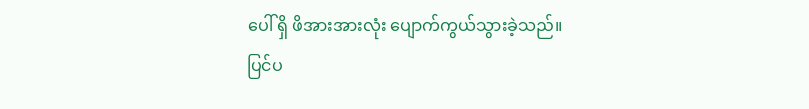ပေါ် ရှိ ဖိအားအားလုံး ပျောက်ကွယ်သွားခဲ့သည်။
ပြင်ပ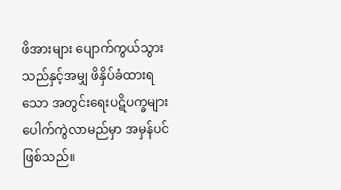ဖိအားများ ပျောက်ကွယ်သွားသည်နှင့်အမျှ ဖိနှိပ်ခံထားရသော အတွင်းရေးပဋိပက္ခများ ပေါက်ကွဲလာမည်မှာ အမှန်ပင်ဖြစ်သည်။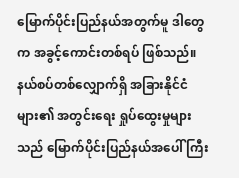မြောက်ပိုင်းပြည်နယ်အတွက်မူ ဒါတွေက အခွင့်ကောင်းတစ်ရပ် ဖြစ်သည်။ နယ်စပ်တစ်လျှောက်ရှိ အခြားနိုင်ငံများ၏ အတွင်းရေး ရှုပ်ထွေးမှုများသည် မြောက်ပိုင်းပြည်နယ်အပေါ် ကြီး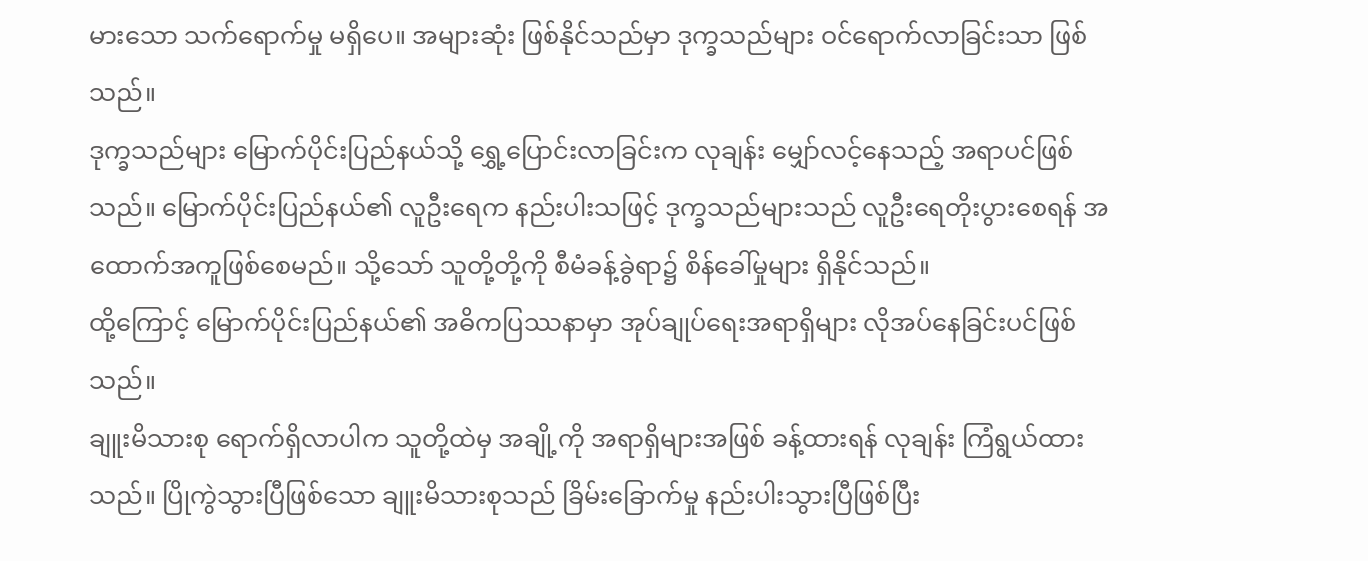မားသော သက်ရောက်မှု မရှိပေ။ အများဆုံး ဖြစ်နိုင်သည်မှာ ဒုက္ခသည်များ ဝင်ရောက်လာခြင်းသာ ဖြစ်သည်။
ဒုက္ခသည်များ မြောက်ပိုင်းပြည်နယ်သို့ ရွှေ့ပြောင်းလာခြင်းက လုချန်း မျှော်လင့်နေသည့် အရာပင်ဖြစ်သည်။ မြောက်ပိုင်းပြည်နယ်၏ လူဦးရေက နည်းပါးသဖြင့် ဒုက္ခသည်များသည် လူဦးရေတိုးပွားစေရန် အထောက်အကူဖြစ်စေမည်။ သို့သော် သူတို့တို့ကို စီမံခန့်ခွဲရာ၌ စိန်ခေါ်မှုများ ရှိနိုင်သည်။
ထို့ကြောင့် မြောက်ပိုင်းပြည်နယ်၏ အဓိကပြဿနာမှာ အုပ်ချုပ်ရေးအရာရှိများ လိုအပ်နေခြင်းပင်ဖြစ်သည်။
ချူးမိသားစု ရောက်ရှိလာပါက သူတို့ထဲမှ အချို့ကို အရာရှိများအဖြစ် ခန့်ထားရန် လုချန်း ကြံရွယ်ထားသည်။ ပြိုကွဲသွားပြီဖြစ်သော ချူးမိသားစုသည် ခြိမ်းခြောက်မှု နည်းပါးသွားပြီဖြစ်ပြီး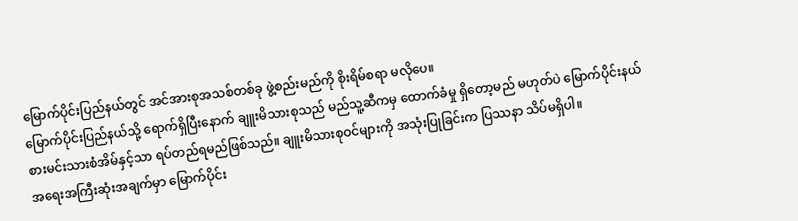မြောက်ပိုင်းပြည်နယ်တွင် အင်အားစုအသစ်တစ်ခု ဖွဲ့စည်းမည်ကို စိုးရိမ်စရာ မလိုပေ။
မြောက်ပိုင်းပြည်နယ်သို့ ရောက်ရှိပြီးနောက် ချူးမိသားစုသည် မည်သူ့ဆီကမှ ထောက်ခံမှု ရှိတော့မည် မဟုတ်ပဲ မြောက်ပိုင်းနယ်စားမင်းသားစံအိမ်နှင့်သာ ရပ်တည်ရမည်ဖြစ်သည်။ ချူးမိသားစုဝင်များကို အသုံးပြုခြင်းက ပြဿနာ သိပ်မရှိပါ။
အရေးအကြီးဆုံးအချက်မှာ မြောက်ပိုင်း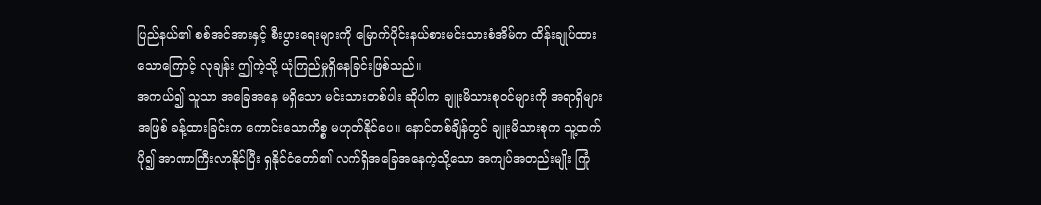ပြည်နယ်၏ စစ်အင်အားနှင့် စီးပွားရေးများကို မြောက်ပိုင်းနယ်စားမင်းသားစံအိမ်က ထိန်းချုပ်ထားသောကြောင့် လုချန်း ဤကဲ့သို့ ယုံကြည်မှုရှိနေခြင်းဖြစ်သည်။
အကယ်၍ သူသာ အခြေအနေ မရှိသော မင်းသားတစ်ပါး ဆိုပါက ချူးမိသားစုဝင်များကို အရာရှိများအဖြစ် ခန့်ထားခြင်းက ကောင်းသောကိစ္စ မဟုတ်နိုင်ပေ။ နောင်တစ်ချိန်တွင် ချူးမိသားစုက သူ့ထက်ပို၍ အာဏာကြီးလာနိုင်ပြီး ရှနိုင်ငံတော်၏ လက်ရှိအခြေအနေကဲ့သို့သော အကျပ်အတည်းမျိုး ကြုံ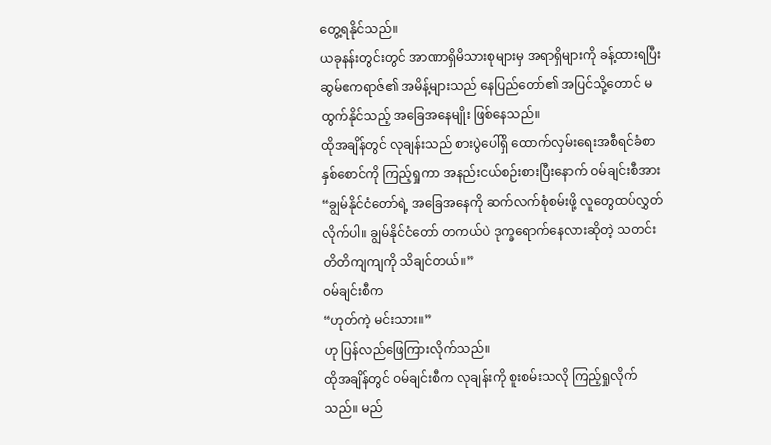တွေ့ရနိုင်သည်။
ယခုနန်းတွင်းတွင် အာဏာရှိမိသားစုများမှ အရာရှိများကို ခန့်ထားရပြီး ဆွမ်ဧကရာဇ်၏ အမိန့်များသည် နေပြည်တော်၏ အပြင်သို့တောင် မထွက်နိုင်သည့် အခြေအနေမျိုး ဖြစ်နေသည်။
ထိုအချိန်တွင် လုချန်းသည် စားပွဲပေါ်ရှိ ထောက်လှမ်းရေးအစီရင်ခံစာနှစ်စောင်ကို ကြည့်ရှုကာ အနည်းငယ်စဉ်းစားပြီးနောက် ဝမ်ချင်းစီအား
“ချွမ်နိုင်ငံတော်ရဲ့ အခြေအနေကို ဆက်လက်စုံစမ်းဖို့ လူတွေထပ်လွှတ်လိုက်ပါ။ ချွမ်နိုင်ငံတော် တကယ်ပဲ ဒုက္ခရောက်နေလားဆိုတဲ့ သတင်းတိတိကျကျကို သိချင်တယ်။”
ဝမ်ချင်းစီက
“ဟုတ်ကဲ့ မင်းသား။”
ဟု ပြန်လည်ဖြေကြားလိုက်သည်။
ထိုအချိန်တွင် ဝမ်ချင်းစီက လုချန်းကို စူးစမ်းသလို ကြည့်ရှုလိုက်သည်။ မည်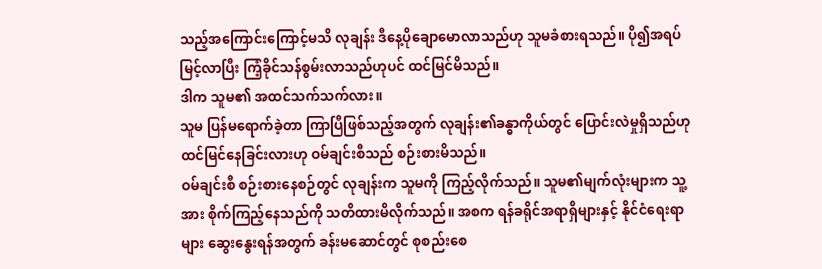သည့်အကြောင်းကြောင့်မသိ လုချန်း ဒီနေ့ပိုချောမောလာသည်ဟု သူမခံစားရသည်။ ပို၍အရပ်မြင့်လာပြီး ကြံ့ခိုင်သန်စွမ်းလာသည်ဟုပင် ထင်မြင်မိသည်။
ဒါက သူမ၏ အထင်သက်သက်လား။
သူမ ပြန်မရောက်ခဲ့တာ ကြာပြီဖြစ်သည့်အတွက် လုချန်း၏ခန္ဓာကိုယ်တွင် ပြောင်းလဲမှုရှိသည်ဟု ထင်မြင်နေခြင်းလားဟု ဝမ်ချင်းစီသည် စဉ်းစားမိသည်။
ဝမ်ချင်းစီ စဉ်းစားနေစဉ်တွင် လုချန်းက သူမကို ကြည့်လိုက်သည်။ သူမ၏မျက်လုံးများက သူ့အား စိုက်ကြည့်နေသည်ကို သတိထားမိလိုက်သည်။ အစက ရန်ခရိုင်အရာရှိများနှင့် နိုင်ငံရေးရာများ ဆွေးနွေးရန်အတွက် ခန်းမဆောင်တွင် စုစည်းစေ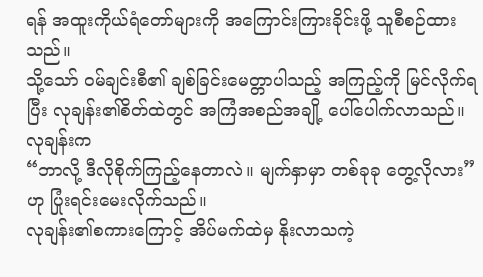ရန် အထူးကိုယ်ရံတော်များကို အကြောင်းကြားခိုင်းဖို့ သူစီစဉ်ထားသည်။
သို့သော် ဝမ်ချင်းစီ၏ ချစ်ခြင်းမေတ္တာပါသည့် အကြည့်ကို မြင်လိုက်ရပြီး လုချန်း၏စိတ်ထဲတွင် အကြံအစည်အချို့ ပေါ်ပေါက်လာသည်။
လုချန်းက
“ဘာလို့ ဒီလိုစိုက်ကြည့်နေတာလဲ။ မျက်နှာမှာ တစ်ခုခု တွေ့လိုလား”
ဟု ပြုံးရင်းမေးလိုက်သည်။
လုချန်း၏စကားကြောင့် အိပ်မက်ထဲမှ နိုးလာသကဲ့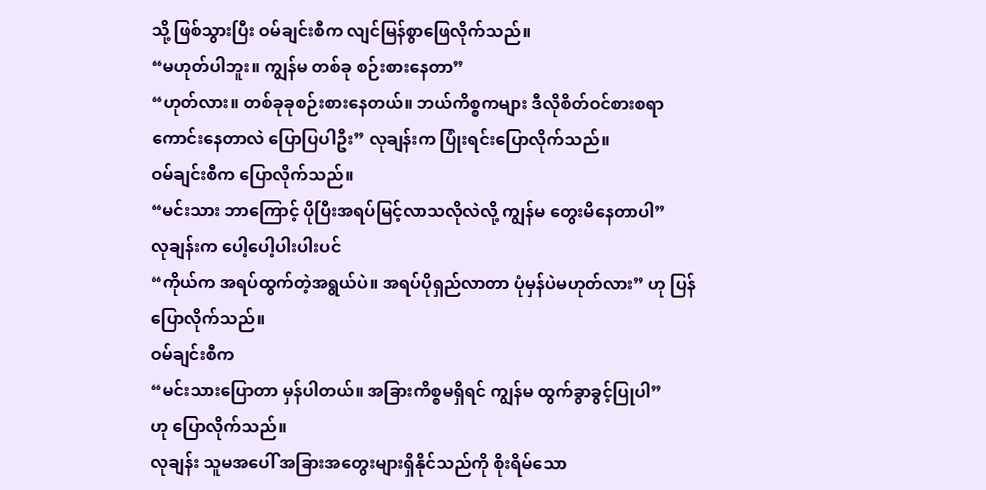သို့ ဖြစ်သွားပြီး ဝမ်ချင်းစီက လျင်မြန်စွာဖြေလိုက်သည်။
“မဟုတ်ပါဘူး။ ကျွန်မ တစ်ခု စဉ်းစားနေတာ”
“ဟုတ်လား။ တစ်ခုခုစဉ်းစားနေတယ်။ ဘယ်ကိစ္စကများ ဒီလိုစိတ်ဝင်စားစရာကောင်းနေတာလဲ ပြောပြပါဦး” လုချန်းက ပြုံးရင်းပြောလိုက်သည်။
ဝမ်ချင်းစီက ပြောလိုက်သည်။
“မင်းသား ဘာကြောင့် ပိုပြီးအရပ်မြင့်လာသလိုလဲလို့ ကျွန်မ တွေးမိနေတာပါ”
လုချန်းက ပေါ့ပေါ့ပါးပါးပင်
“ကိုယ်က အရပ်ထွက်တဲ့အရွယ်ပဲ။ အရပ်ပိုရှည်လာတာ ပုံမှန်ပဲမဟုတ်လား” ဟု ပြန်ပြောလိုက်သည်။
ဝမ်ချင်းစီက
“မင်းသားပြောတာ မှန်ပါတယ်။ အခြားကိစ္စမရှိရင် ကျွန်မ ထွက်ခွာခွင့်ပြုပါ”
ဟု ပြောလိုက်သည်။
လုချန်း သူမအပေါ် အခြားအတွေးများရှိနိုင်သည်ကို စိုးရိမ်သော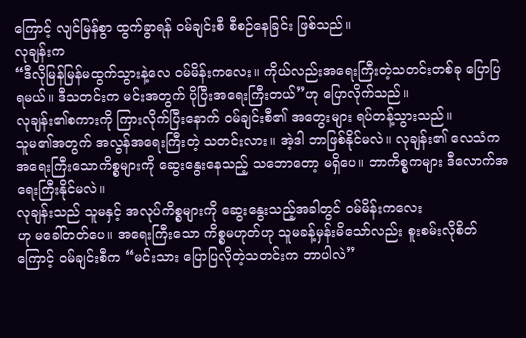ကြောင့် လျင်မြန်စွာ ထွက်ခွာရန် ဝမ်ချင်းစီ စီစဉ်နေခြင်း ဖြစ်သည်။
လုချန်းက
“ဒီလိုမြန်မြန်မထွက်သွားနဲ့လေ ဝမ်မိန်းကလေး။ ကိုယ်လည်းအရေးကြီးတဲ့သတင်းတစ်ခု ပြောပြရမယ်။ ဒီသတင်းက မင်းအတွက် ပိုပြီးအရေးကြီးတယ်”ဟု ပြောလိုက်သည်။
လုချန်း၏စကားကို ကြားလိုက်ပြီးနောက် ဝမ်ချင်းစီ၏ အတွေးများ ရပ်တန့်သွားသည်။
သူမ၏အတွက် အလွန်အရေးကြီးတဲ့ သတင်းလား။ အဲ့ဒါ ဘာဖြစ်နိုင်မလဲ။ လုချန်း၏ လေသံက အရေးကြီးသောကိစ္စများကို ဆွေးနွေးနေသည့် သဘောတော့ မရှိပေ။ ဘာကိစ္စကများ ဒီလောက်အရေးကြီးနိုင်မလဲ။
လုချန်းသည် သူမနှင့် အလုပ်ကိစ္စများကို ဆွေးနွေးသည့်အခါတွင် ဝမ်မိန်းကလေး
ဟု မခေါ်တတ်ပေ။ အရေးကြီးသော ကိစ္စမဟုတ်ဟု သူမခန့်မှန်းမိသော်လည်း စူးစမ်းလိုစိတ်ကြောင့် ဝမ်ချင်းစီက “မင်းသား ပြောပြလိုတဲ့သတင်းက ဘာပါလဲ”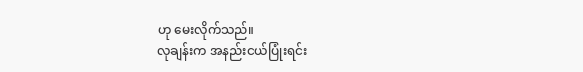ဟု မေးလိုက်သည်။
လုချန်းက အနည်းငယ်ပြုံးရင်း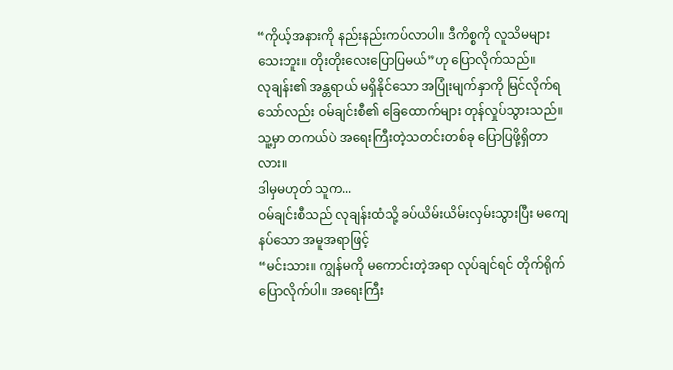“ကိုယ့်အနားကို နည်းနည်းကပ်လာပါ။ ဒီကိစ္စကို လူသိမများသေးဘူး။ တိုးတိုးလေးပြောပြမယ်”ဟု ပြောလိုက်သည်။
လုချန်း၏ အန္တရာယ် မရှိနိုင်သော အပြုံးမျက်နှာကို မြင်လိုက်ရသော်လည်း ဝမ်ချင်းစီ၏ ခြေထောက်များ တုန်လှုပ်သွားသည်။ သူ့မှာ တကယ်ပဲ အရေးကြီးတဲ့သတင်းတစ်ခု ပြောပြဖို့ရှိတာလား။
ဒါမှမဟုတ် သူက...
ဝမ်ချင်းစီသည် လုချန်းထံသို့ ခပ်ယိမ်းယိမ်းလှမ်းသွားပြီး မကျေနပ်သော အမူအရာဖြင့်
“မင်းသား။ ကျွန်မကို မကောင်းတဲ့အရာ လုပ်ချင်ရင် တိုက်ရိုက်ပြောလိုက်ပါ။ အရေးကြီး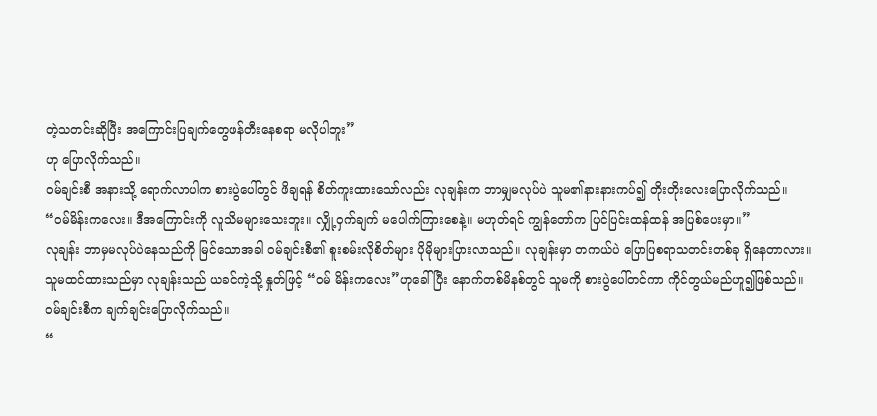တဲ့သတင်းဆိုပြီး အကြောင်းပြချက်တွေဖန်တီးနေစရာ မလိုပါဘူး”
ဟု ပြောလိုက်သည်။
ဝမ်ချင်းစီ အနားသို့ ရောက်လာပါက စားပွဲပေါ်တွင် ဖိချရန် စိတ်ကူးထားသော်လည်း လုချန်းက ဘာမျှမလုပ်ပဲ သူမ၏နားနားကပ်၍ တိုးတိုးလေးပြောလိုက်သည်။
“ဝမ်မိန်းကလေး။ ဒီအကြောင်းကို လူသိမများသေးဘူး။ လျှို့ဝှက်ချက် မပေါက်ကြားစေနဲ့။ မဟုတ်ရင် ကျွန်တော်က ပြင်ပြင်းထန်ထန် အပြစ်ပေးမှာ။”
လုချန်း ဘာမှမလုပ်ပဲနေသည်ကို မြင်သောအခါ ဝမ်ချင်းစီ၏ စူးစမ်းလိုစိတ်များ ပိုမိုများပြားလာသည်။ လုချန်းမှာ တကယ်ပဲ ပြောပြစရာသတင်းတစ်ခု ရှိနေတာလား။
သူမထင်ထားသည်မှာ လုချန်းသည် ယခင်ကဲ့သို့ နှုတ်ဖြင့် “ဝမ် မိန်းကလေး”ဟုခေါ်ပြီး နောက်တစ်မိနစ်တွင် သူမကို စားပွဲပေါ်တင်ကာ ကိုင်တွယ်မည်ဟူ၍ဖြစ်သည်။
ဝမ်ချင်းစီက ချက်ချင်းပြောလိုက်သည်။
“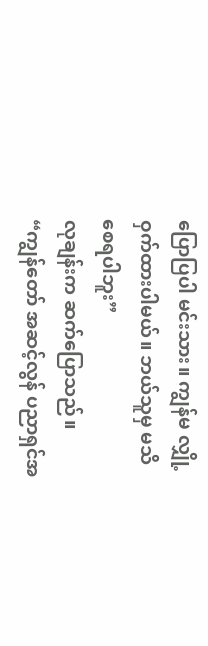ပြောပြပါ မင်းသား။ ကျွန်မ လျှို့ဝှက်ထားပါမယ်။ ဘယ်သူမှ မသိစေရပါဘူး”
လုချန်းက ဆက်ပြောသည်။
“ကျွန်တော် အဆင့်လွန် ပညာရှင်အ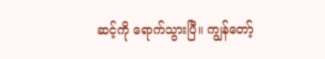ဆင့်ကို ရောက်သွားပြီ။ ကျွန်တော့်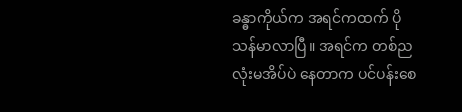ခန္ဓာကိုယ်က အရင်ကထက် ပိုသန်မာလာပြီ။ အရင်က တစ်ညလုံးမအိပ်ပဲ နေတာက ပင်ပန်းစေ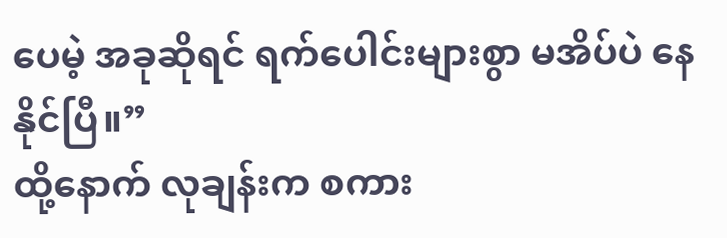ပေမဲ့ အခုဆိုရင် ရက်ပေါင်းများစွာ မအိပ်ပဲ နေနိုင်ပြီ။”
ထို့နောက် လုချန်းက စကား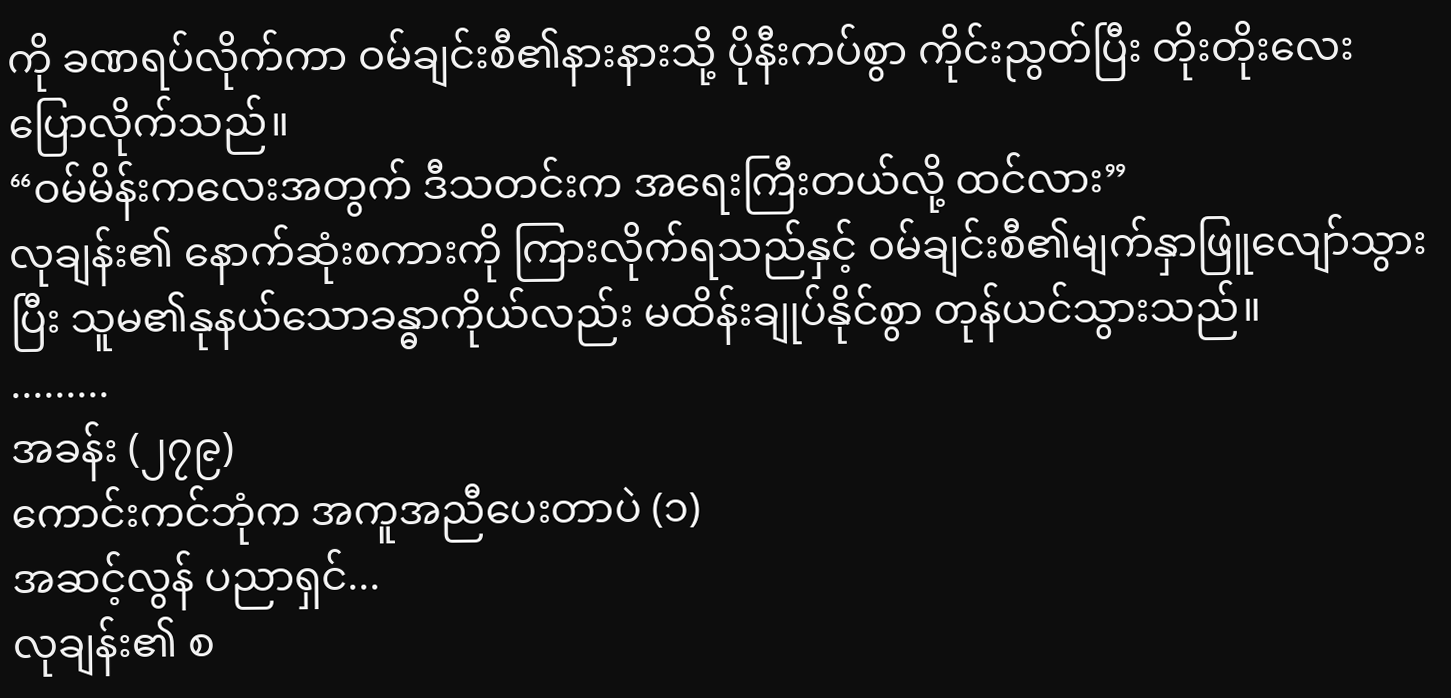ကို ခဏရပ်လိုက်ကာ ဝမ်ချင်းစီ၏နားနားသို့ ပိုနီးကပ်စွာ ကိုင်းညွတ်ပြီး တိုးတိုးလေးပြောလိုက်သည်။
“ဝမ်မိန်းကလေးအတွက် ဒီသတင်းက အရေးကြီးတယ်လို့ ထင်လား”
လုချန်း၏ နောက်ဆုံးစကားကို ကြားလိုက်ရသည်နှင့် ဝမ်ချင်းစီ၏မျက်နှာဖြူလျော်သွားပြီး သူမ၏နုနယ်သောခန္ဓာကိုယ်လည်း မထိန်းချုပ်နိုင်စွာ တုန်ယင်သွားသည်။
.........
အခန်း (၂၇၉)
ကောင်းကင်ဘုံက အကူအညီပေးတာပဲ (၁)
အဆင့်လွန် ပညာရှင်...
လုချန်း၏ စ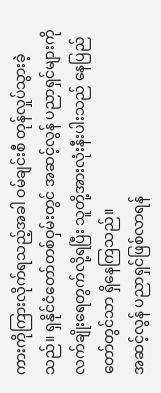ကားကိုကြားလိုက်ရသည့်အခါ ဝမ်ချင်းစီ တုန်လှုပ်သွားခဲ့သည်။ ရှနိုင်ငံတော်တစ်ဝှမ်းတွင် အဆင့်လွန် ပညာရှင်များကို လက်ချိုးရေတွက်လို့ရပြီး သူတို့အားလုံးနီးပါးသည် နေပြည်တော်တွင်သာ ရှိနေကြသည်။
အဆင့်လွန် ပညာရှင်ဖြစ်လာရန်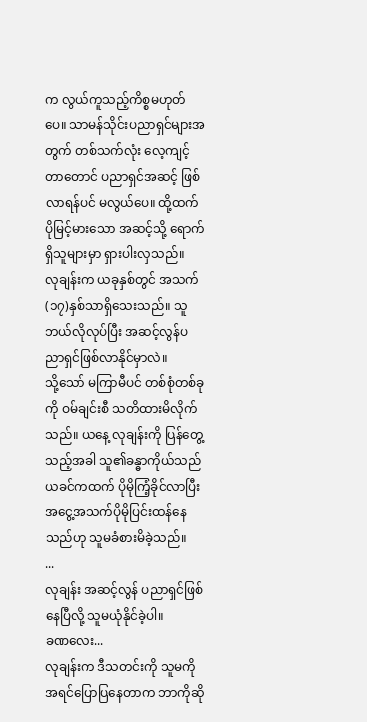က လွယ်ကူသည့်ကိစ္စမဟုတ်ပေ။ သာမန်သိုင်းပညာရှင်များအတွက် တစ်သက်လုံး လေ့ကျင့်တာတောင် ပညာရှင်အဆင့် ဖြစ်လာရန်ပင် မလွယ်ပေ။ ထို့ထက်ပိုမြင့်မားသော အဆင့်သို့ ရောက်ရှိသူများမှာ ရှားပါးလှသည်။
လုချန်းက ယခုနှစ်တွင် အသက်(၁၇)နှစ်သာရှိသေးသည်။ သူဘယ်လိုလုပ်ပြီး အဆင့်လွန်ပညာရှင်ဖြစ်လာနိုင်မှာလဲ။
သို့သော် မကြာမီပင် တစ်စုံတစ်ခုကို ဝမ်ချင်းစီ သတိထားမိလိုက်သည်။ ယနေ့ လုချန်းကို ပြန်တွေ့သည့်အခါ သူ၏ခန္ဓာကိုယ်သည် ယခင်ကထက် ပိုမိုကြံ့ခိုင်လာပြီး အငွေ့အသက်ပိုမိုပြင်းထန်နေသည်ဟု သူမခံစားမိခဲ့သည်။
...
လုချန်း အဆင့်လွန် ပညာရှင်ဖြစ်နေပြီလို့ သူမယုံနိုင်ခဲ့ပါ။
ခဏလေး...
လုချန်းက ဒီသတင်းကို သူမကို အရင်ပြောပြနေတာက ဘာကိုဆို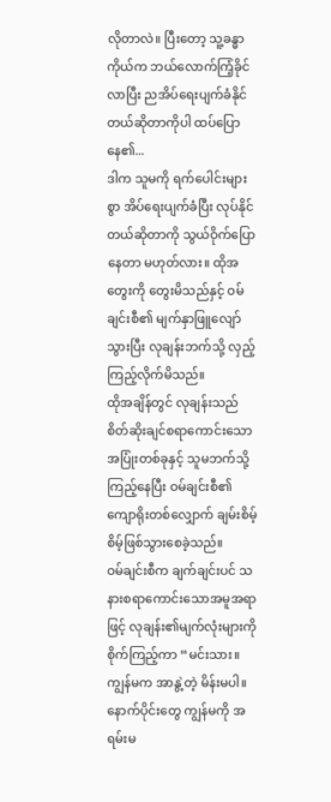လိုတာလဲ။ ပြီးတော့ သူ့ခန္ဓာကိုယ်က ဘယ်လောက်ကြံ့ခိုင်လာပြီး ညအိပ်ရေးပျက်ခံနိုင်တယ်ဆိုတာကိုပါ ထပ်ပြောနေ၏...
ဒါက သူမကို ရက်ပေါင်းများစွာ အိပ်ရေးပျက်ခံပြီး လုပ်နိုင်တယ်ဆိုတာကို သွယ်ဝိုက်ပြောနေတာ မဟုတ်လား။ ထိုအတွေးကို တွေးမိသည်နှင့် ဝမ်ချင်းစီ၏ မျက်နှာဖြူလျော်သွားပြီး လုချန်းဘက်သို့ လှည့်ကြည့်လိုက်မိသည်။
ထိုအချိန်တွင် လုချန်းသည် စိတ်ဆိုးချင်စရာကောင်းသော အပြုံးတစ်ခုနှင့် သူမဘက်သို့ ကြည့်နေပြီး ဝမ်ချင်းစီ၏ ကျောရိုးတစ်လျှောက် ချမ်းစိမ့်စိမ့်ဖြစ်သွားစေခဲ့သည်။
ဝမ်ချင်းစီက ချက်ချင်းပင် သနားစရာကောင်းသောအမူအရာဖြင့် လုချန်း၏မျက်လုံးများကို စိုက်ကြည့်ကာ “မင်းသား။ ကျွန်မက အာနွဲ့တဲ့ မိန်းမပါ။ နောက်ပိုင်းတွေ ကျွန်မကို အရမ်းမ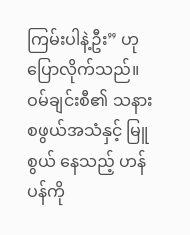ကြမ်းပါနဲ့ဦး” ဟု ပြောလိုက်သည်။
ဝမ်ချင်းစီ၏ သနားစဖွယ်အသံနှင့် မြူစွယ် နေသည့် ဟန်ပန်ကို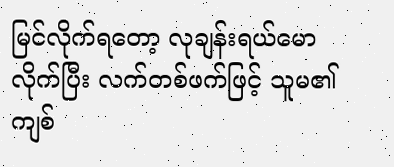မြင်လိုက်ရတော့ လုချန်းရယ်မောလိုက်ပြီး လက်တစ်ဖက်ဖြင့် သူမ၏ကျစ်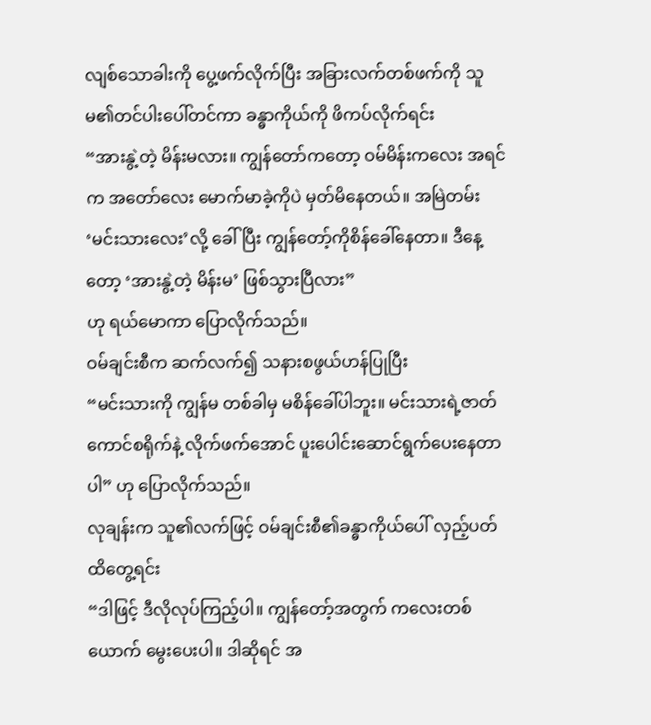လျစ်သောခါးကို ပွေ့ဖက်လိုက်ပြီး အခြားလက်တစ်ဖက်ကို သူမ၏တင်ပါးပေါ်တင်ကာ ခန္ဓာကိုယ်ကို ဖိကပ်လိုက်ရင်း
“အားနွဲ့တဲ့ မိန်းမလား။ ကျွန်တော်ကတော့ ဝမ်မိန်းကလေး အရင်က အတော်လေး မောက်မာခဲ့ကိုပဲ မှတ်မိနေတယ်။ အမြဲတမ်း ‘မင်းသားလေး’လို့ ခေါ်ပြီး ကျွန်တော့်ကိုစိန်ခေါ်နေတာ။ ဒီနေ့တော့ ‘အားနွဲ့တဲ့ မိန်းမ’ ဖြစ်သွားပြီလား”
ဟု ရယ်မောကာ ပြောလိုက်သည်။
ဝမ်ချင်းစီက ဆက်လက်၍ သနားစဖွယ်ဟန်ပြုပြီး
“မင်းသားကို ကျွန်မ တစ်ခါမှ မစိန်ခေါ်ပါဘူး။ မင်းသားရဲ့ဇာတ်ကောင်စရိုက်နဲ့ လိုက်ဖက်အောင် ပူးပေါင်းဆောင်ရွက်ပေးနေတာပါ” ဟု ပြောလိုက်သည်။
လုချန်းက သူ၏လက်ဖြင့် ဝမ်ချင်းစီ၏ခန္ဓာကိုယ်ပေါ် လှည့်ပတ်ထိတွေ့ရင်း
“ဒါဖြင့် ဒီလိုလုပ်ကြည့်ပါ။ ကျွန်တော့်အတွက် ကလေးတစ်ယောက် မွေးပေးပါ။ ဒါဆိုရင် အ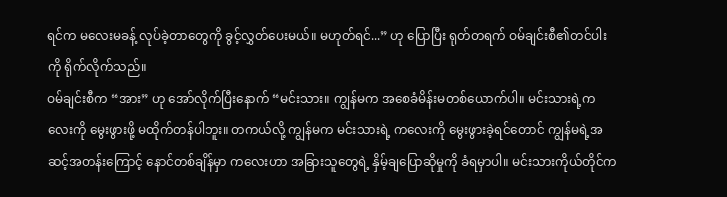ရင်က မလေးမခန့် လုပ်ခဲ့တာတွေကို ခွင့်လွှတ်ပေးမယ်။ မဟုတ်ရင်...” ဟု ပြောပြီး ရုတ်တရက် ဝမ်ချင်းစီ၏တင်ပါးကို ရိုက်လိုက်သည်။
ဝမ်ချင်းစီက “အား” ဟု အော်လိုက်ပြီးနောက် “မင်းသား။ ကျွန်မက အစေခံမိန်းမတစ်ယောက်ပါ။ မင်းသားရဲ့ကလေးကို မွေးဖွားဖို့ မထိုက်တန်ပါဘူး။ တကယ်လို့ ကျွန်မက မင်းသားရဲ့ ကလေးကို မွေးဖွားခဲ့ရင်တောင် ကျွန်မရဲ့အဆင့်အတန်းကြောင့် နောင်တစ်ချိန်မှာ ကလေးဟာ အခြားသူတွေရဲ့ နှိမ့်ချပြောဆိုမှုကို ခံရမှာပါ။ မင်းသားကိုယ်တိုင်က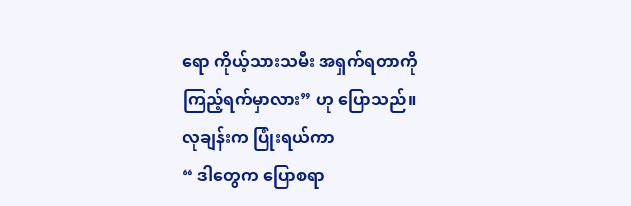ရော ကိုယ့်သားသမီး အရှက်ရတာကို ကြည့်ရက်မှာလား” ဟု ပြောသည်။
လုချန်းက ပြုံးရယ်ကာ
“ ဒါတွေက ပြောစရာ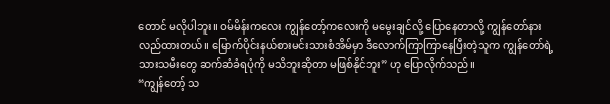တောင် မလိုပါဘူး။ ဝမ်မိန်းကလေး ကျွန်တော့်ကလေးကို မမွေးချင်လို့ ပြောနေတာလို့ ကျွန်တော်နားလည်ထားတယ်။ မြောက်ပိုင်းနယ်စားမင်းသားစံအိမ်မှာ ဒီလောက်ကြာကြာနေပြီးတဲ့သူက ကျွန်တော်ရဲ့သားသမီးတွေ ဆက်ဆံခံရပုံကို မသိဘူးဆိုတာ မဖြစ်နိုင်ဘူး” ဟု ပြောလိုက်သည်။
“ကျွန်တော့် သ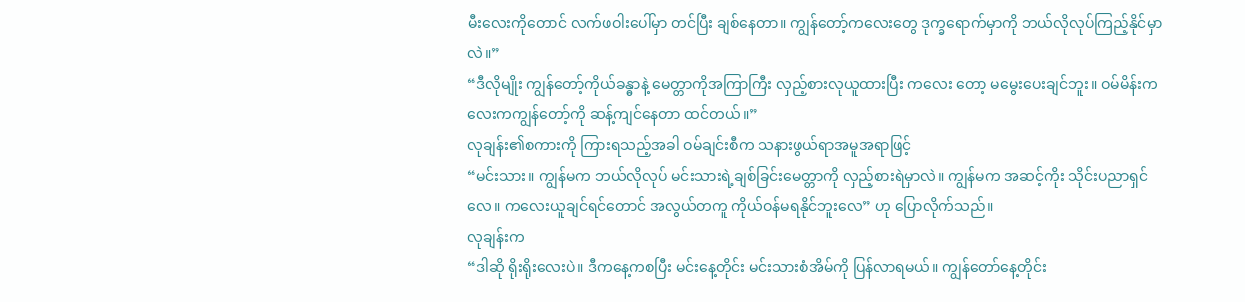မီးလေးကိုတောင် လက်ဖဝါးပေါ်မှာ တင်ပြီး ချစ်နေတာ။ ကျွန်တော့်ကလေးတွေ ဒုက္ခရောက်မှာကို ဘယ်လိုလုပ်ကြည့်နိုင်မှာလဲ။”
“ဒီလိုမျိုး ကျွန်တော့်ကိုယ်ခန္ဓာနဲ့ မေတ္တာကိုအကြာကြီး လှည့်စားလုယူထားပြီး ကလေး တော့ မမွေးပေးချင်ဘူး။ ဝမ်မိန်းကလေးကကျွန်တော့်ကို ဆန့်ကျင်နေတာ ထင်တယ်။”
လုချန်း၏စကားကို ကြားရသည့်အခါ ဝမ်ချင်းစီက သနားဖွယ်ရာအမူအရာဖြင့်
“မင်းသား။ ကျွန်မက ဘယ်လိုလုပ် မင်းသားရဲ့ချစ်ခြင်းမေတ္တာကို လှည့်စားရဲမှာလဲ။ ကျွန်မက အဆင့်ကိုး သိုင်းပညာရှင်လေ။ ကလေးယူချင်ရင်တောင် အလွယ်တကူ ကိုယ်ဝန်မရနိုင်ဘူးလေ” ဟု ပြောလိုက်သည်။
လုချန်းက
“ဒါဆို ရိုးရိုးလေးပဲ။ ဒီကနေ့ကစပြီး မင်းနေ့တိုင်း မင်းသားစံအိမ်ကို ပြန်လာရမယ်။ ကျွန်တော်နေ့တိုင်း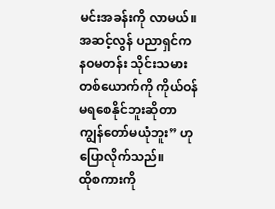မင်းအခန်းကို လာမယ်။ အဆင့်လွန် ပညာရှင်က နဝမတန်း သိုင်းသမားတစ်ယောက်ကို ကိုယ်ဝန်မရစေနိုင်ဘူးဆိုတာ ကျွန်တော်မယုံဘူး” ဟု ပြောလိုက်သည်။
ထိုစကားကို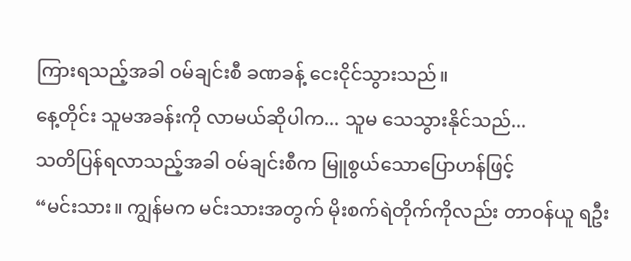ကြားရသည့်အခါ ဝမ်ချင်းစီ ခဏခန့် ငေးငိုင်သွားသည်။
နေ့တိုင်း သူမအခန်းကို လာမယ်ဆိုပါက... သူမ သေသွားနိုင်သည်...
သတိပြန်ရလာသည့်အခါ ဝမ်ချင်းစီက မြူစွယ်သောပြောဟန်ဖြင့်
“မင်းသား။ ကျွန်မက မင်းသားအတွက် မိုးစက်ရဲတိုက်ကိုလည်း တာဝန်ယူ ရဦး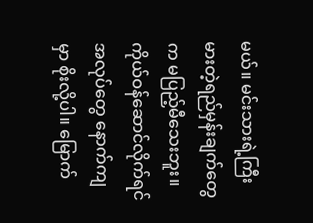မယ်။ မင်းသားရဲ့ကြီးမားတဲ့ရည်မှန်းချက်တွေက မပြည့်မီသေးဘူး။ ကိုယ်ဝန်ဆောင်လိုက်ရင် အလုပ်တွေ နောက်ကျမှာ စိုးလို့ပါ။ မြောက်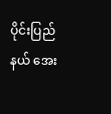ပိုင်းပြည်နယ် အေး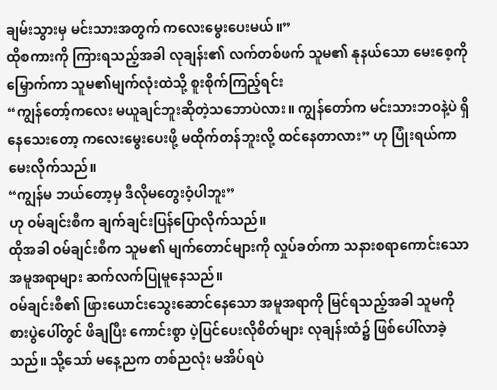ချမ်းသွားမှ မင်းသားအတွက် ကလေးမွေးပေးမယ်။”
ထိုစကားကို ကြားရသည့်အခါ လုချန်း၏ လက်တစ်ဖက် သူမ၏ နုနယ်သော မေးစေ့ကို မြှောက်ကာ သူမ၏မျက်လုံးထဲသို့ စူးစိုက်ကြည့်ရင်း
“ကျွန်တော့်ကလေး မယူချင်ဘူးဆိုတဲ့သဘောပဲလား။ ကျွန်တော်က မင်းသားဘဝနဲ့ပဲ ရှိနေသေးတော့ ကလေးမွေးပေးဖို့ မထိုက်တန်ဘူးလို့ ထင်နေတာလား” ဟု ပြုံးရယ်ကာ မေးလိုက်သည်။
“ကျွန်မ ဘယ်တော့မှ ဒီလိုမတွေးဝံ့ပါဘူး”
ဟု ဝမ်ချင်းစီက ချက်ချင်းပြန်ပြောလိုက်သည်။
ထိုအခါ ဝမ်ချင်းစီက သူမ၏ မျက်တောင်များကို လှုပ်ခတ်ကာ သနားစရာကောင်းသော အမူအရာများ ဆက်လက်ပြုမူနေသည်။
ဝမ်ချင်းစီ၏ ဖြားယောင်းသွေးဆောင်နေသော အမူအရာကို မြင်ရသည့်အခါ သူမကို စားပွဲပေါ်တွင် ဖိချပြီး ကောင်းစွာ ပဲ့ပြင်ပေးလိုစိတ်များ လုချန်းထံ၌ ဖြစ်ပေါ်လာခဲ့သည်။ သို့သော် မနေ့ညက တစ်ညလုံး မအိပ်ရပဲ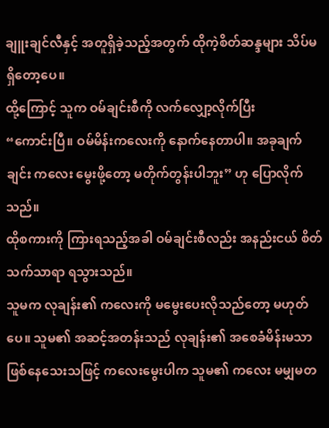ချူးချင်လီနှင့် အတူရှိခဲ့သည့်အတွက် ထိုကဲ့စိတ်ဆန္ဒများ သိပ်မရှိတော့ပေ။
ထို့ကြောင့် သူက ဝမ်ချင်းစီကို လက်လျှော့လိုက်ပြီး
“ကောင်းပြီ။ ဝမ်မိန်းကလေးကို နောက်နေတာပါ။ အခုချက်ချင်း ကလေး မွေးဖို့တော့ မတိုက်တွန်းပါဘူး” ဟု ပြောလိုက်သည်။
ထိုစကားကို ကြားရသည့်အခါ ဝမ်ချင်းစီလည်း အနည်းငယ် စိတ်သက်သာရာ ရသွားသည်။
သူမက လုချန်း၏ ကလေးကို မမွေးပေးလိုသည်တော့ မဟုတ်ပေ။ သူမ၏ အဆင့်အတန်းသည် လုချန်း၏ အစေခံမိန်းမသာ ဖြစ်နေသေးသဖြင့် ကလေးမွေးပါက သူမ၏ ကလေး မမျှမတ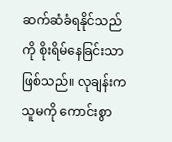ဆက်ဆံခံရနိုင်သည်ကို စိုးရိမ်နေခြင်းသာ ဖြစ်သည်။ လုချန်းက သူမကို ကောင်းစွာ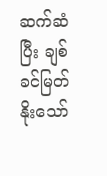ဆက်ဆံပြီး ချစ်ခင်မြတ်နိုးသော်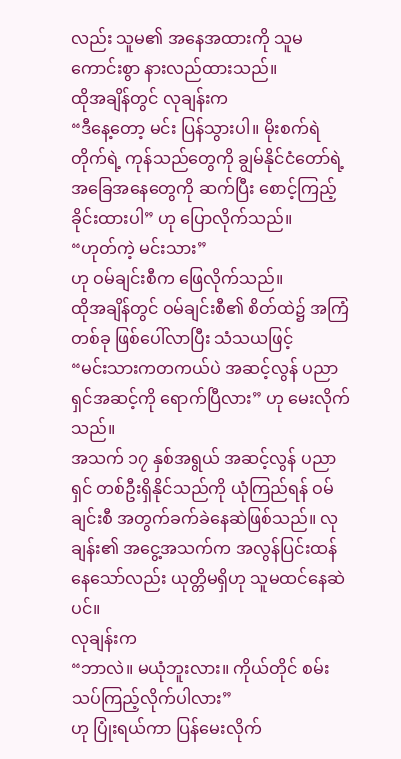လည်း သူမ၏ အနေအထားကို သူမ ကောင်းစွာ နားလည်ထားသည်။
ထိုအချိန်တွင် လုချန်းက
“ဒီနေ့တော့ မင်း ပြန်သွားပါ။ မိုးစက်ရဲတိုက်ရဲ့ ကုန်သည်တွေကို ချွမ်နိုင်ငံတော်ရဲ့ အခြေအနေတွေကို ဆက်ပြီး စောင့်ကြည့်ခိုင်းထားပါ” ဟု ပြောလိုက်သည်။
“ဟုတ်ကဲ့ မင်းသား”
ဟု ဝမ်ချင်းစီက ဖြေလိုက်သည်။
ထိုအချိန်တွင် ဝမ်ချင်းစီ၏ စိတ်ထဲ၌ အကြံတစ်ခု ဖြစ်ပေါ်လာပြီး သံသယဖြင့်
“မင်းသားကတကယ်ပဲ အဆင့်လွန် ပညာရှင်အဆင့်ကို ရောက်ပြီလား” ဟု မေးလိုက်သည်။
အသက် ၁၇ နှစ်အရွယ် အဆင့်လွန် ပညာရှင် တစ်ဦးရှိနိုင်သည်ကို ယုံကြည်ရန် ဝမ်ချင်းစီ အတွက်ခက်ခဲနေဆဲဖြစ်သည်။ လုချန်း၏ အငွေ့အသက်က အလွန်ပြင်းထန်နေသော်လည်း ယုတ္တိမရှိဟု သူမထင်နေဆဲပင်။
လုချန်းက
“ဘာလဲ။ မယုံဘူးလား။ ကိုယ်တိုင် စမ်းသပ်ကြည့်လိုက်ပါလား”
ဟု ပြုံးရယ်ကာ ပြန်မေးလိုက်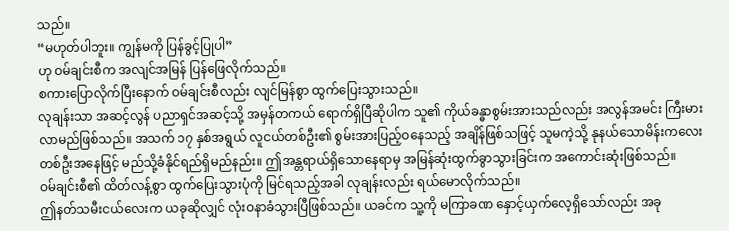သည်။
“မဟုတ်ပါဘူး။ ကျွန်မကို ပြန်ခွင့်ပြုပါ”
ဟု ဝမ်ချင်းစီက အလျင်အမြန် ပြန်ဖြေလိုက်သည်။
စကားပြောလိုက်ပြီးနောက် ဝမ်ချင်းစီလည်း လျင်မြန်စွာ ထွက်ပြေးသွားသည်။
လုချန်းသာ အဆင့်လွန် ပညာရှင်အဆင့်သို့ အမှန်တကယ် ရောက်ရှိပြီဆိုပါက သူ၏ ကိုယ်ခန္ဓာစွမ်းအားသည်လည်း အလွန်အမင်း ကြီးမားလာမည်ဖြစ်သည်။ အသက် ၁၇ နှစ်အရွယ် လူငယ်တစ်ဦး၏ စွမ်းအားပြည့်ဝနေသည့် အချိန်ဖြစ်သဖြင့် သူမကဲ့သို့ နုနယ်သောမိန်းကလေးတစ်ဦးအနေဖြင့် မည်သို့ခံနိုင်ရည်ရှိမည်နည်း။ ဤအန္တရာယ်ရှိသောနေရာမှ အမြန်ဆုံးထွက်ခွာသွားခြင်းက အကောင်းဆုံးဖြစ်သည်။
ဝမ်ချင်းစီ၏ ထိတ်လန့်စွာ ထွက်ပြေးသွားပုံကို မြင်ရသည့်အခါ လုချန်းလည်း ရယ်မောလိုက်သည်။
ဤနတ်သမီးငယ်လေးက ယခုဆိုလျှင် လုံးဝနာခံသွားပြီဖြစ်သည်။ ယခင်က သူ့ကို မကြာခဏ နှောင့်ယှက်လေ့ရှိသော်လည်း အခု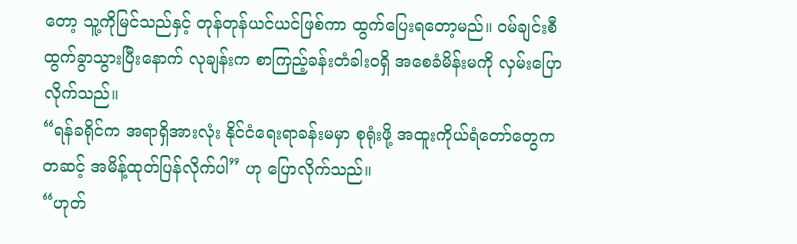တော့ သူ့ကိုမြင်သည်နှင့် တုန်တုန်ယင်ယင်ဖြစ်ကာ ထွက်ပြေးရတော့မည်။ ဝမ်ချင်းစီ ထွက်ခွာသွားပြီးနောက် လုချန်းက စာကြည့်ခန်းတံခါးဝရှိ အစေခံမိန်းမကို လှမ်းပြောလိုက်သည်။
“ရန်ခရိုင်က အရာရှိအားလုံး နိုင်ငံရေးရာခန်းမမှာ စုရုံးဖို့ အထူးကိုယ်ရံတော်တွေက တဆင့် အမိန့်ထုတ်ပြန်လိုက်ပါ” ဟု ပြောလိုက်သည်။
“ဟုတ်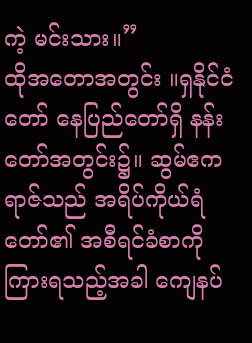ကဲ့ မင်းသား။”
ထိုအတောအတွင်း ။ရှနိုင်ငံတော် နေပြည်တော်ရှိ နန်းတော်အတွင်း၌။ ဆွမ်ဧကရာဇ်သည် အရိပ်ကိုယ်ရံတော်၏ အစီရင်ခံစာကို ကြားရသည့်အခါ ကျေနပ်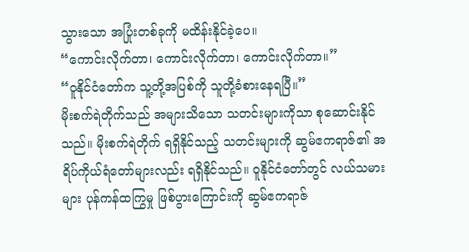သွားသော အပြုံးတစ်ခုကို မထိန်းနိုင်ခဲ့ပေ။
“ကောင်းလိုက်တာ၊ ကောင်းလိုက်တာ၊ ကောင်းလိုက်တာ။”
“ဝူနိုင်ငံတော်က သူ့တို့အပြစ်ကို သူတို့ခံစားနေရပြီ။”
မိုးစက်ရဲတိုက်သည် အများသိသော သတင်းများကိုသာ စုဆောင်းနိုင်သည်။ မိုးစက်ရဲတိုက် ရရှိနိုင်သည့် သတင်းများကို ဆွမ်ဧကရာဇ်၏ အရိပ်ကိုယ်ရံတော်များလည်း ရရှိနိုင်သည်။ ဝူနိုင်ငံတော်တွင် လယ်သမားများ ပုန်ကန်ထကြွမှု ဖြစ်ပွားကြောင်းကို ဆွမ်ဧကရာဇ်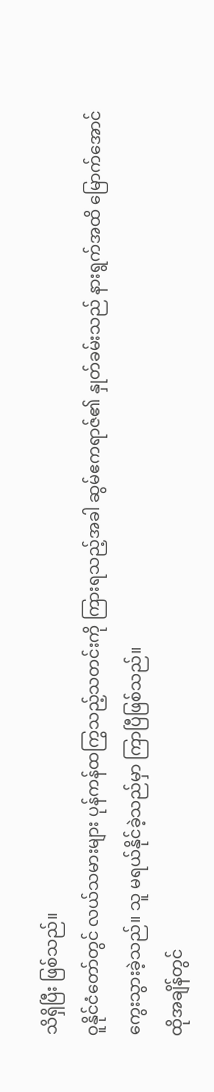သိရှိပြီး ဖြစ်သည်။
ဝူနိုင်ငံတော်တွင် လယ်သမားများ ပုန်ကန်ထကြွသည့်သတင်းကို ကြားရသည့်အခါ ဆွမ်ဧကရာဇ်၏ နှုတ်ခမ်းသည် နားရွက်အထိ မြောက်အောင် ကွေးသွားခဲ့သည်။ သူ မရယ်နိုင်ခဲ့သည်မှာ ကြာပြီဖြစ်သည်။
ထိုအချိန်တွင်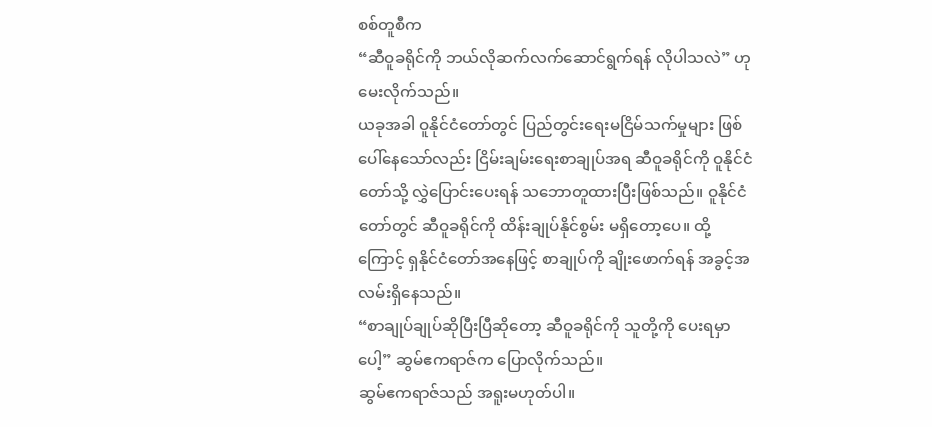စစ်တူစီက
“ဆီဝူခရိုင်ကို ဘယ်လိုဆက်လက်ဆောင်ရွက်ရန် လိုပါသလဲ” ဟု မေးလိုက်သည်။
ယခုအခါ ဝူနိုင်ငံတော်တွင် ပြည်တွင်းရေးမငြိမ်သက်မှုများ ဖြစ်ပေါ်နေသော်လည်း ငြိမ်းချမ်းရေးစာချုပ်အရ ဆီဝူခရိုင်ကို ဝူနိုင်ငံတော်သို့ လွှဲပြောင်းပေးရန် သဘောတူထားပြီးဖြစ်သည်။ ဝူနိုင်ငံတော်တွင် ဆီဝူခရိုင်ကို ထိန်းချုပ်နိုင်စွမ်း မရှိတော့ပေ။ ထို့ကြောင့် ရှနိုင်ငံတော်အနေဖြင့် စာချုပ်ကို ချိုးဖောက်ရန် အခွင့်အလမ်းရှိနေသည်။
“စာချုပ်ချုပ်ဆိုပြီးပြီဆိုတော့ ဆီဝူခရိုင်ကို သူတို့ကို ပေးရမှာပေါ့” ဆွမ်ဧကရာဇ်က ပြောလိုက်သည်။
ဆွမ်ဧကရာဇ်သည် အရူးမဟုတ်ပါ။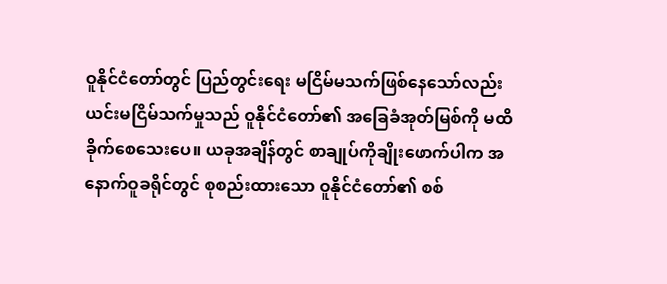ဝူနိုင်ငံတော်တွင် ပြည်တွင်းရေး မငြိမ်မသက်ဖြစ်နေသော်လည်း ယင်းမငြိမ်သက်မှုသည် ဝူနိုင်ငံတော်၏ အခြေခံအုတ်မြစ်ကို မထိခိုက်စေသေးပေ။ ယခုအချိန်တွင် စာချုပ်ကိုချိုးဖောက်ပါက အနောက်ဝူခရိုင်တွင် စုစည်းထားသော ဝူနိုင်ငံတော်၏ စစ်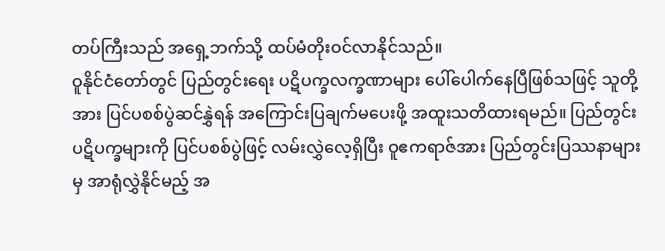တပ်ကြီးသည် အရှေ့ဘက်သို့ ထပ်မံတိုးဝင်လာနိုင်သည်။
ဝူနိုင်ငံတော်တွင် ပြည်တွင်းရေး ပဋိပက္ခလက္ခဏာများ ပေါ်ပေါက်နေပြီဖြစ်သဖြင့် သူတို့အား ပြင်ပစစ်ပွဲဆင်နွှဲရန် အကြောင်းပြချက်မပေးဖို့ အထူးသတိထားရမည်။ ပြည်တွင်း ပဋိပက္ခများကို ပြင်ပစစ်ပွဲဖြင့် လမ်းလွှဲလေ့ရှိပြီး ဝူဧကရာဇ်အား ပြည်တွင်းပြဿနာများမှ အာရုံလွှဲနိုင်မည့် အ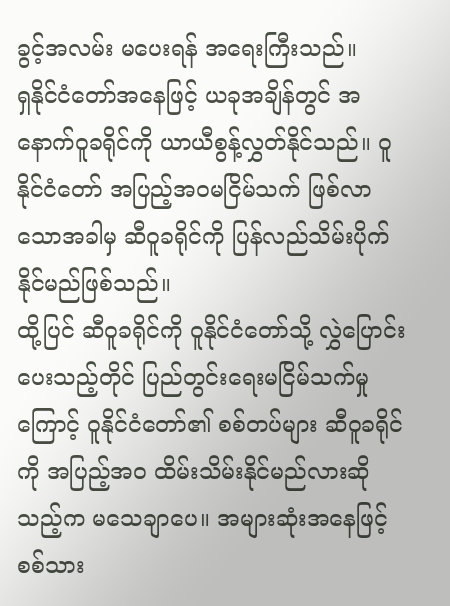ခွင့်အလမ်း မပေးရန် အရေးကြီးသည်။
ရှနိုင်ငံတော်အနေဖြင့် ယခုအချိန်တွင် အနောက်ဝူခရိုင်ကို ယာယီစွန့်လွှတ်နိုင်သည်။ ဝူနိုင်ငံတော် အပြည့်အဝမငြိမ်သက် ဖြစ်လာသောအခါမှ ဆီဝူခရိုင်ကို ပြန်လည်သိမ်းပိုက်နိုင်မည်ဖြစ်သည်။
ထို့ပြင် ဆီဝူခရိုင်ကို ဝူနိုင်ငံတော်သို့ လွှဲပြောင်းပေးသည့်တိုင် ပြည်တွင်းရေးမငြိမ်သက်မှုကြောင့် ဝူနိုင်ငံတော်၏ စစ်တပ်များ ဆီဝူခရိုင်ကို အပြည့်အဝ ထိမ်းသိမ်းနိုင်မည်လားဆိုသည့်က မသေချာပေ။ အများဆုံးအနေဖြင့် စစ်သား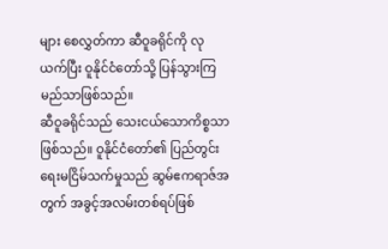များ စေလွှတ်ကာ ဆီဝူခရိုင်ကို လုယက်ပြီး ဝူနိုင်ငံတော်သို့ ပြန်သွားကြမည်သာဖြစ်သည်။
ဆီဝူခရိုင်သည် သေးငယ်သောကိစ္စသာဖြစ်သည်။ ဝူနိုင်ငံတော်၏ ပြည်တွင်းရေးမငြိမ်သက်မှုသည် ဆွမ်ဧကရာဇ်အတွက် အခွင့်အလမ်းတစ်ရပ်ဖြစ်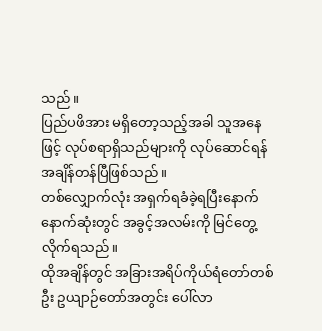သည်။
ပြည်ပဖိအား မရှိတော့သည့်အခါ သူအနေဖြင့် လုပ်စရာရှိသည်များကို လုပ်ဆောင်ရန် အချိန်တန်ပြီဖြစ်သည်။
တစ်လျှောက်လုံး အရှက်ရခံခဲ့ရပြီးနောက် နောက်ဆုံးတွင် အခွင့်အလမ်းကို မြင်တွေ့လိုက်ရသည်။
ထိုအချိန်တွင် အခြားအရိပ်ကိုယ်ရံတော်တစ်ဦး ဥယျာဉ်တော်အတွင်း ပေါ်လာ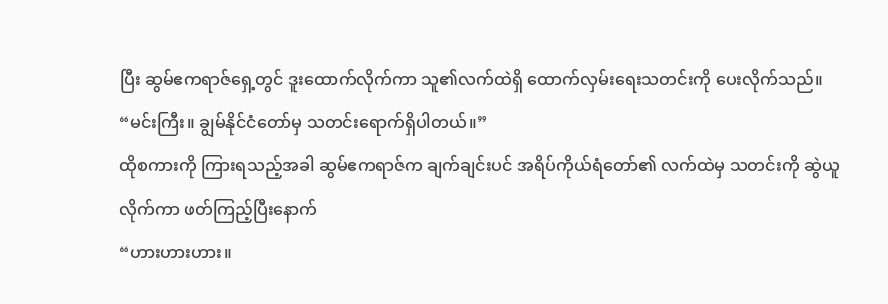ပြီး ဆွမ်ဧကရာဇ်ရှေ့တွင် ဒူးထောက်လိုက်ကာ သူ၏လက်ထဲရှိ ထောက်လှမ်းရေးသတင်းကို ပေးလိုက်သည်။
“မင်းကြီး။ ချွမ်နိုင်ငံတော်မှ သတင်းရောက်ရှိပါတယ်။”
ထိုစကားကို ကြားရသည့်အခါ ဆွမ်ဧကရာဇ်က ချက်ချင်းပင် အရိပ်ကိုယ်ရံတော်၏ လက်ထဲမှ သတင်းကို ဆွဲယူလိုက်ကာ ဖတ်ကြည့်ပြီးနောက်
“ဟားဟားဟား။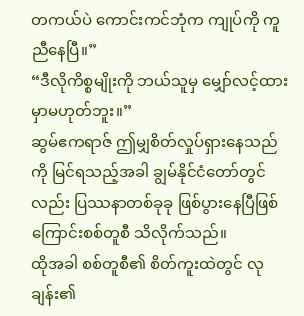တကယ်ပဲ ကောင်းကင်ဘုံက ကျုပ်ကို ကူညီနေပြီ။”
“ဒီလိုကိစ္စမျိုးကို ဘယ်သူမှ မျှော်လင့်ထားမှာမဟုတ်ဘူး။”
ဆွမ်ဧကရာဇ် ဤမျှစိတ်လှုပ်ရှားနေသည်ကို မြင်ရသည့်အခါ ချွမ်နိုင်ငံတော်တွင်လည်း ပြဿနာတစ်ခုခု ဖြစ်ပွားနေပြီဖြစ်ကြောင်းစစ်တူစီ သိလိုက်သည်။
ထိုအခါ စစ်တူစီ၏ စိတ်ကူးထဲတွင် လုချန်း၏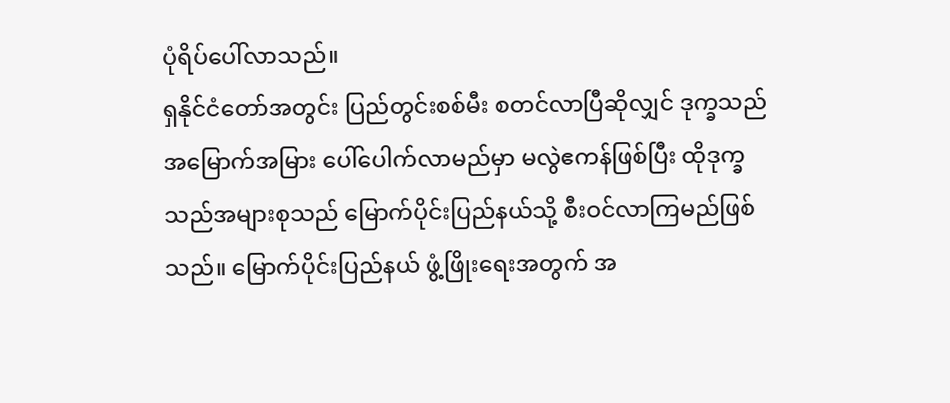ပုံရိပ်ပေါ်လာသည်။
ရှနိုင်ငံတော်အတွင်း ပြည်တွင်းစစ်မီး စတင်လာပြီဆိုလျှင် ဒုက္ခသည် အမြောက်အမြား ပေါ်ပေါက်လာမည်မှာ မလွဲဧကန်ဖြစ်ပြီး ထိုဒုက္ခသည်အများစုသည် မြောက်ပိုင်းပြည်နယ်သို့ စီးဝင်လာကြမည်ဖြစ်သည်။ မြောက်ပိုင်းပြည်နယ် ဖွံ့ဖြိုးရေးအတွက် အ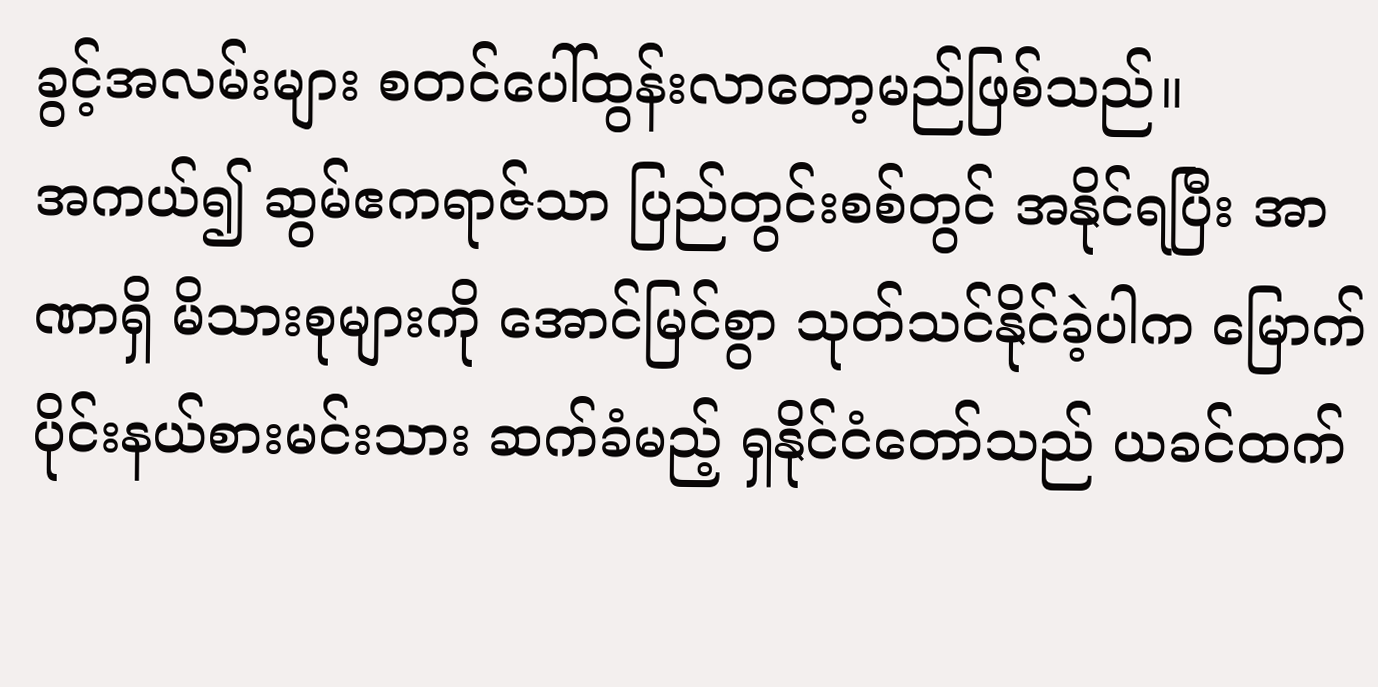ခွင့်အလမ်းများ စတင်ပေါ်ထွန်းလာတော့မည်ဖြစ်သည်။
အကယ်၍ ဆွမ်ဧကရာဇ်သာ ပြည်တွင်းစစ်တွင် အနိုင်ရပြီး အာဏာရှိ မိသားစုများကို အောင်မြင်စွာ သုတ်သင်နိုင်ခဲ့ပါက မြောက်ပိုင်းနယ်စားမင်းသား ဆက်ခံမည့် ရှနိုင်ငံတော်သည် ယခင်ထက်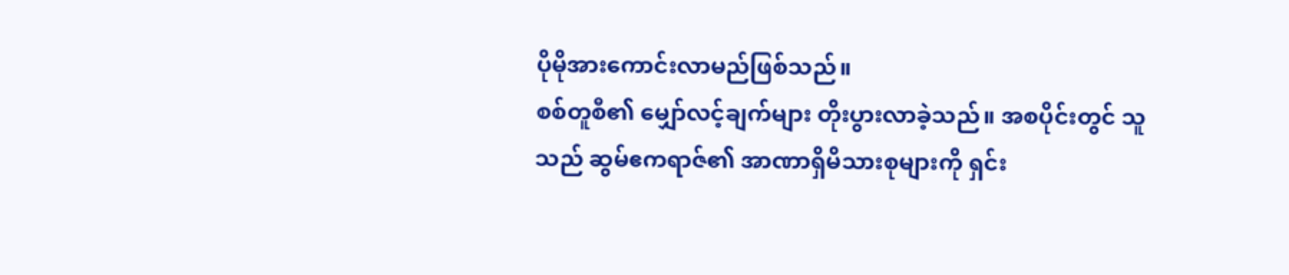ပိုမိုအားကောင်းလာမည်ဖြစ်သည်။
စစ်တူစီ၏ မျှော်လင့်ချက်များ တိုးပွားလာခဲ့သည်။ အစပိုင်းတွင် သူသည် ဆွမ်ဧကရာဇ်၏ အာဏာရှိမိသားစုများကို ရှင်း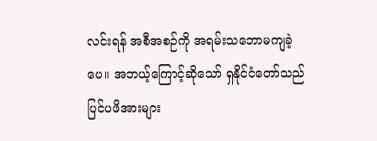လင်းရန် အစီအစဉ်ကို အရမ်းသဘောမကျခဲ့ပေ။ အဘယ့်ကြောင့်ဆိုသော် ရှနိုင်ငံတော်သည် ပြင်ပဖိအားများ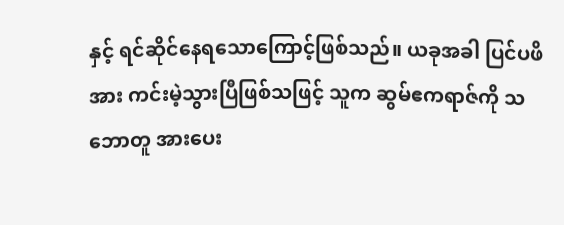နှင့် ရင်ဆိုင်နေရသောကြောင့်ဖြစ်သည်။ ယခုအခါ ပြင်ပဖိအား ကင်းမဲ့သွားပြီဖြစ်သဖြင့် သူက ဆွမ်ဧကရာဇ်ကို သဘောတူ အားပေး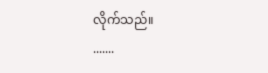လိုက်သည်။
.......